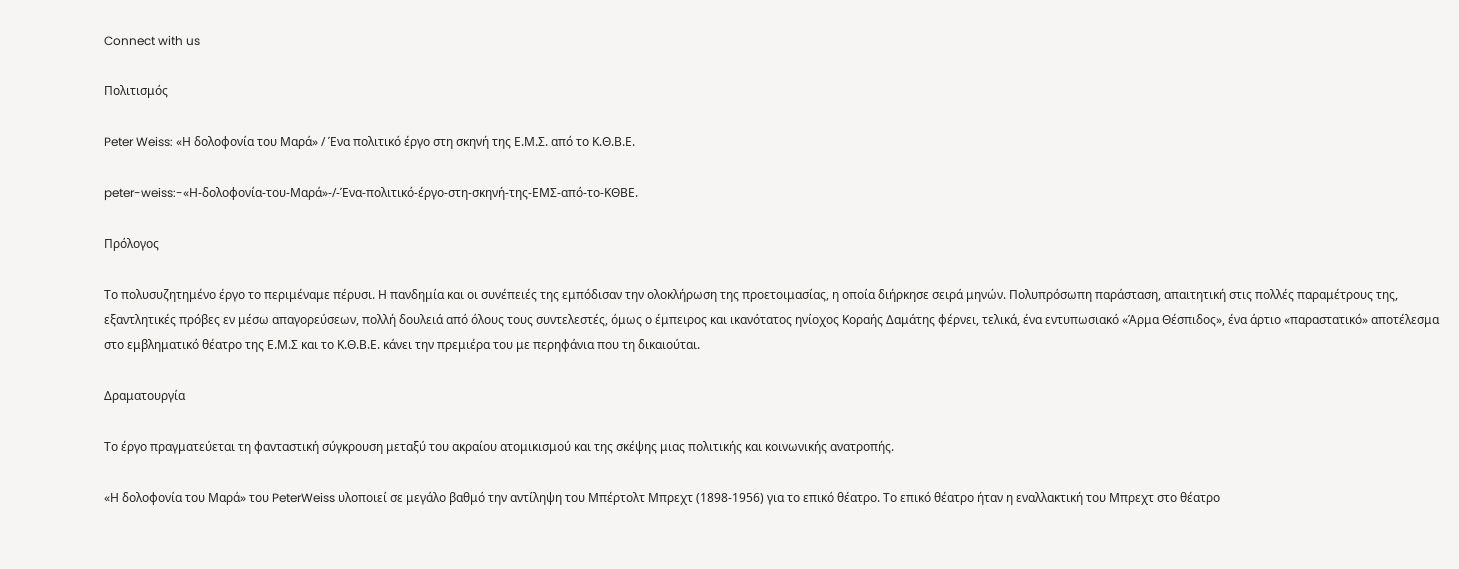Connect with us

Πολιτισμός

Peter Weiss: «Η δολοφονία του Μαρά» / Ένα πολιτικό έργο στη σκηνή της Ε.Μ.Σ. από το Κ.Θ.Β.Ε.

peter-weiss:-«Η-δολοφονία-του-Μαρά»-/-Ένα-πολιτικό-έργο-στη-σκηνή-της-ΕΜΣ-από-το-ΚΘΒΕ.

Πρόλογος

Το πολυσυζητημένο έργο το περιμέναμε πέρυσι. Η πανδημία και οι συνέπειές της εμπόδισαν την ολοκλήρωση της προετοιμασίας, η οποία διήρκησε σειρά μηνών. Πολυπρόσωπη παράσταση, απαιτητική στις πολλές παραμέτρους της, εξαντλητικές πρόβες εν μέσω απαγορεύσεων, πολλή δουλειά από όλους τους συντελεστές, όμως ο έμπειρος και ικανότατος ηνίοχος Κοραής Δαμάτης φέρνει, τελικά, ένα εντυπωσιακό «Άρμα Θέσπιδος», ένα άρτιο «παραστατικό» αποτέλεσμα στο εμβληματικό θέατρο της Ε.Μ.Σ και το Κ.Θ.Β.Ε. κάνει την πρεμιέρα του με περηφάνια που τη δικαιούται.

Δραματουργία

Το έργο πραγματεύεται τη φανταστική σύγκρουση μεταξύ του ακραίου ατομικισμού και της σκέψης μιας πολιτικής και κοινωνικής ανατροπής.

«Η δολοφονία του Μαρά» του PeterWeiss υλοποιεί σε μεγάλο βαθμό την αντίληψη του Μπέρτολτ Μπρεχτ (1898-1956) για το επικό θέατρο. Το επικό θέατρο ήταν η εναλλακτική του Μπρεχτ στο θέατρο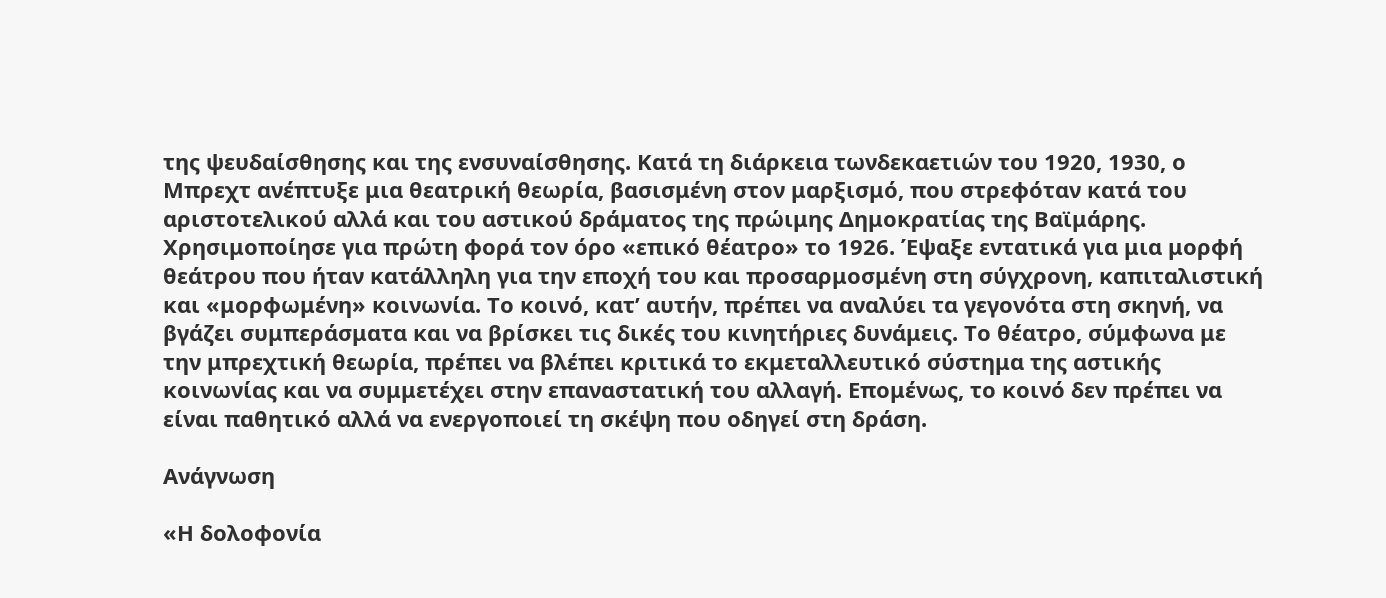της ψευδαίσθησης και της ενσυναίσθησης. Κατά τη διάρκεια τωνδεκαετιών του 1920, 1930, ο Μπρεχτ ανέπτυξε μια θεατρική θεωρία, βασισμένη στον μαρξισμό, που στρεφόταν κατά του αριστοτελικού αλλά και του αστικού δράματος της πρώιμης Δημοκρατίας της Βαϊμάρης. Χρησιμοποίησε για πρώτη φορά τον όρο «επικό θέατρο» το 1926. Έψαξε εντατικά για μια μορφή θεάτρου που ήταν κατάλληλη για την εποχή του και προσαρμοσμένη στη σύγχρονη, καπιταλιστική και «μορφωμένη» κοινωνία. Το κοινό, κατ’ αυτήν, πρέπει να αναλύει τα γεγονότα στη σκηνή, να βγάζει συμπεράσματα και να βρίσκει τις δικές του κινητήριες δυνάμεις. Το θέατρο, σύμφωνα με την μπρεχτική θεωρία, πρέπει να βλέπει κριτικά το εκμεταλλευτικό σύστημα της αστικής κοινωνίας και να συμμετέχει στην επαναστατική του αλλαγή. Επομένως, το κοινό δεν πρέπει να είναι παθητικό αλλά να ενεργοποιεί τη σκέψη που οδηγεί στη δράση.

Ανάγνωση

«Η δολοφονία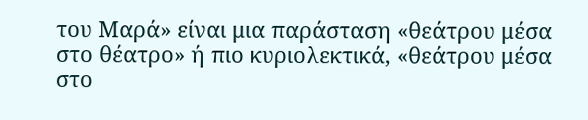του Μαρά» είναι μια παράσταση «θεάτρου μέσα στο θέατρο» ή πιο κυριολεκτικά, «θεάτρου μέσα στο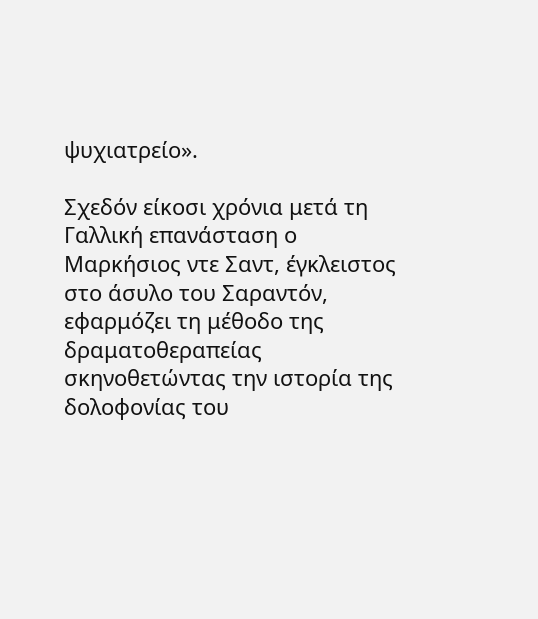ψυχιατρείο».

Σχεδόν είκοσι χρόνια μετά τη Γαλλική επανάσταση ο Μαρκήσιος ντε Σαντ, έγκλειστος στο άσυλο του Σαραντόν, εφαρμόζει τη μέθοδο της δραματοθεραπείας σκηνοθετώντας την ιστορία της δολοφονίας του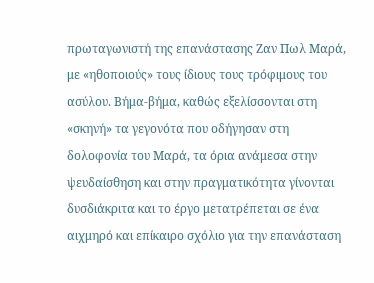πρωταγωνιστή της επανάστασης Ζαν Πωλ Μαρά, με «ηθοποιούς» τους ίδιους τους τρόφιμους του ασύλου. Βήμα-βήμα, καθώς εξελίσσονται στη «σκηνή» τα γεγονότα που οδήγησαν στη δολοφονία του Μαρά, τα όρια ανάμεσα στην ψευδαίσθηση και στην πραγματικότητα γίνονται δυσδιάκριτα και το έργο μετατρέπεται σε ένα αιχμηρό και επίκαιρο σχόλιο για την επανάσταση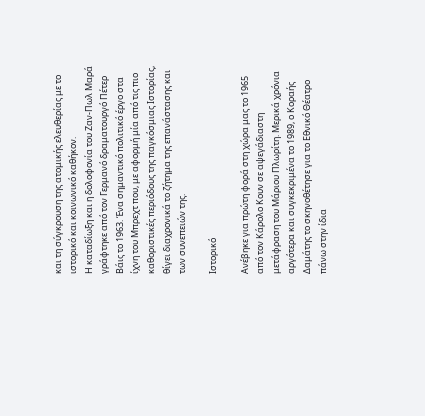και τη σύγκρουση της ατομικής ελευθερίας με το ιστορικό και κοινωνικό καθήκον.
Η καταδίωξη και η δολοφονία του Ζαν-Πωλ Μαρά γράφτηκε από τον Γερμανό δραματουργό Πέτερ Βάις το 1963. Ένα σημαντικό πολιτικό έργο στα ίχνη του Μπρεχτ που, με αφορμή μία από τις πιο καθοριστικές περιόδους της παγκόσμιας Ιστορίας, θίγει διαχρονικά το ζήτημα της επανάστασης και των συνεπειών της.

Ιστορικό

Ανέβηκε για πρώτη φορά στη χώρα μας το 1965 από τον Κάρολο Κουν σε αψεγάδιαστη μετάφραση του Μάριου Πλωρίτη. Μερικά χρόνια αργότερα και συγκεκριμένα το 1989, ο Κοραής Δαμάτης το σκηνοθέτησε για το Εθνικό Θέατρο πάνω στην ίδια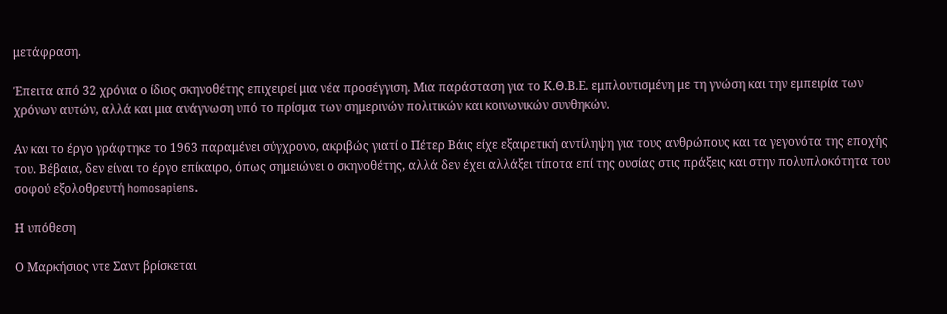μετάφραση.

Έπειτα από 32 χρόνια ο ίδιος σκηνοθέτης επιχειρεί μια νέα προσέγγιση. Μια παράσταση για το Κ.Θ.Β.Ε. εμπλουτισμένη με τη γνώση και την εμπειρία των χρόνων αυτών, αλλά και μια ανάγνωση υπό το πρίσμα των σημερινών πολιτικών και κοινωνικών συνθηκών.

Αν και το έργο γράφτηκε το 1963 παραμένει σύγχρονο, ακριβώς γιατί ο Πέτερ Βάις είχε εξαιρετική αντίληψη για τους ανθρώπους και τα γεγονότα της εποχής του. Βέβαια, δεν είναι το έργο επίκαιρο, όπως σημειώνει ο σκηνοθέτης, αλλά δεν έχει αλλάξει τίποτα επί της ουσίας στις πράξεις και στην πολυπλοκότητα του σοφού εξολοθρευτή homosapiens.

Η υπόθεση

Ο Μαρκήσιος ντε Σαντ βρίσκεται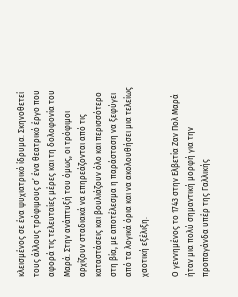κλεισμένος σε ένα ψυχιατρικό ίδρυμα. Σκηνοθετεί τους άλλους τρόφιμους σ’ ένα θεατρικό έργο που αφορά τις τελευταίες μέρες και τη δολοφονία του Μαρά. Στην ανάπτυξή του όμως, οι τρόφιμοι αρχίζουν σταδιακά να επηρεάζονται από τις καταστάσεις και βουλιάζουν όλο και περισσότερο στη βία, με αποτέλεσμα η παράσταση να ξεφύγει από τα λογικά όρια και να ακολουθήσει μια τελείως χαοτική εξέλιξη.

Ο γεννημένος το 1743 στην Ελβετία Ζαν Πολ Μαρά ήταν μια πολύ σημαντική μορφή για την προπαγάνδα υπέρ της Γαλλικής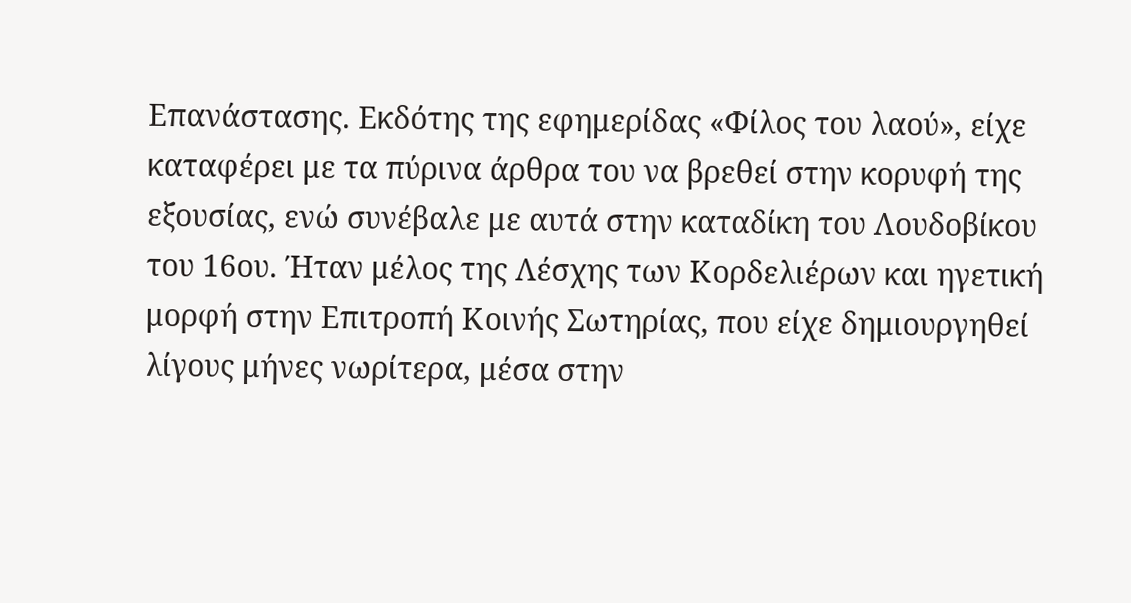Επανάστασης. Εκδότης της εφημερίδας «Φίλος του λαού», είχε καταφέρει με τα πύρινα άρθρα του να βρεθεί στην κορυφή της εξουσίας, ενώ συνέβαλε με αυτά στην καταδίκη του Λουδοβίκου του 16ου. Ήταν μέλος της Λέσχης των Κορδελιέρων και ηγετική μορφή στην Επιτροπή Κοινής Σωτηρίας, που είχε δημιουργηθεί λίγους μήνες νωρίτερα, μέσα στην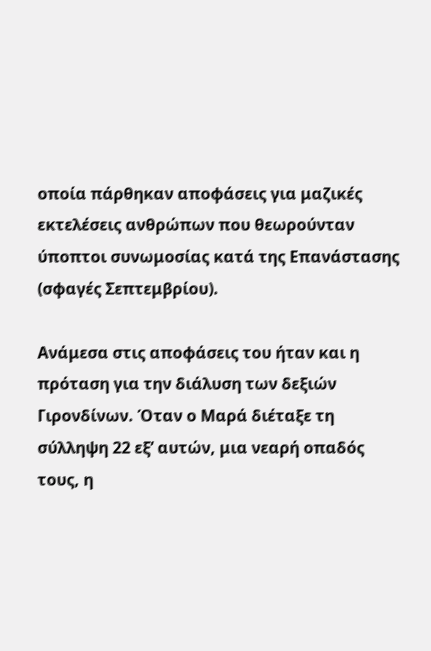οποία πάρθηκαν αποφάσεις για μαζικές εκτελέσεις ανθρώπων που θεωρούνταν ύποπτοι συνωμοσίας κατά της Επανάστασης (σφαγές Σεπτεμβρίου).

Ανάμεσα στις αποφάσεις του ήταν και η πρόταση για την διάλυση των δεξιών Γιρονδίνων. Όταν ο Μαρά διέταξε τη σύλληψη 22 εξ’ αυτών, μια νεαρή οπαδός τους, η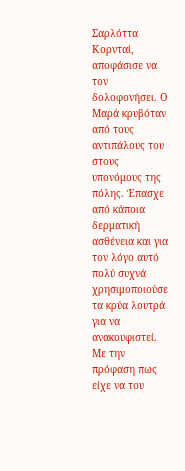Σαρλόττα Κορνταί, αποφάσισε να τον δολοφονήσει. Ο Μαρά κρυβόταν από τους αντιπάλους του στους υπονόμους της πόλης. Έπασχε από κάποια δερματική ασθένεια και για τον λόγο αυτό πολύ συχνά χρησιμοποιούσε τα κρύα λουτρά για να ανακουφιστεί. Με την πρόφαση πως είχε να του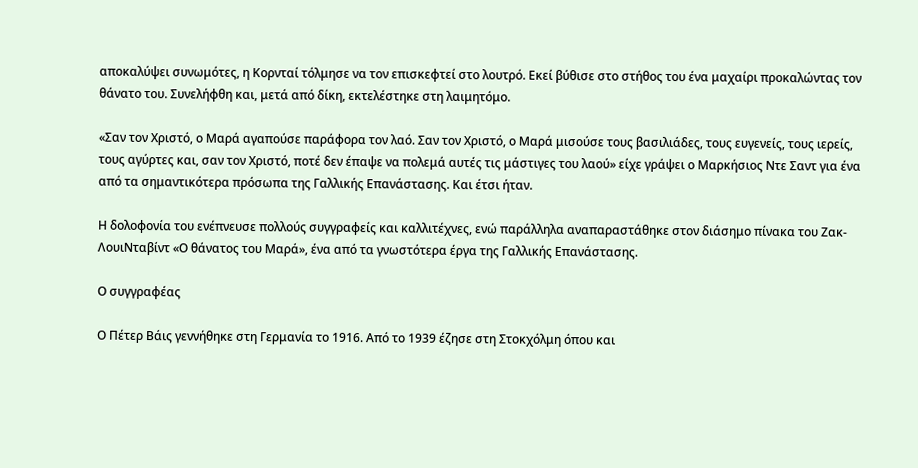αποκαλύψει συνωμότες, η Κορνταί τόλμησε να τον επισκεφτεί στο λουτρό. Εκεί βύθισε στο στήθος του ένα μαχαίρι προκαλώντας τον θάνατο του. Συνελήφθη και, μετά από δίκη, εκτελέστηκε στη λαιμητόμο.

«Σαν τον Χριστό, ο Μαρά αγαπούσε παράφορα τον λαό. Σαν τον Χριστό, ο Μαρά μισούσε τους βασιλιάδες, τους ευγενείς, τους ιερείς, τους αγύρτες και, σαν τον Χριστό, ποτέ δεν έπαψε να πολεμά αυτές τις μάστιγες του λαού» είχε γράψει ο Μαρκήσιος Ντε Σαντ για ένα από τα σημαντικότερα πρόσωπα της Γαλλικής Επανάστασης. Και έτσι ήταν.

Η δολοφονία του ενέπνευσε πολλούς συγγραφείς και καλλιτέχνες, ενώ παράλληλα αναπαραστάθηκε στον διάσημο πίνακα του Ζακ-ΛουιΝταβίντ «Ο θάνατος του Μαρά», ένα από τα γνωστότερα έργα της Γαλλικής Επανάστασης.

Ο συγγραφέας

Ο Πέτερ Βάις γεννήθηκε στη Γερμανία το 1916. Από το 1939 έζησε στη Στοκχόλμη όπου και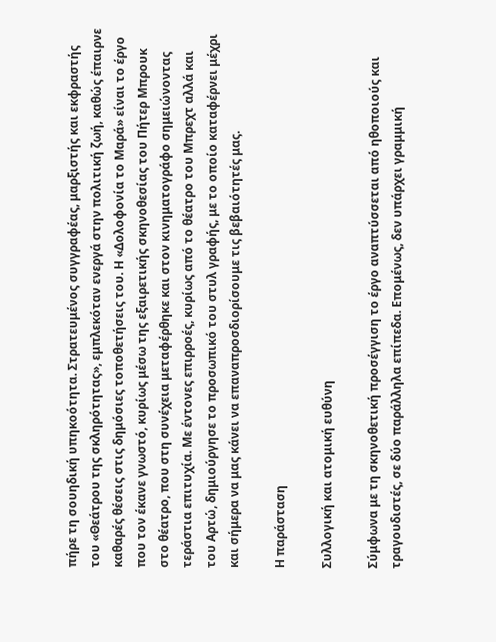πήρε τη σουηδική υπηκοότητα. Στρατευμένος συγγραφέας, μαρξιστής και εκφραστής του «Θεάτρου της σκληρότητας», εμπλεκόταν ενεργά στην πολιτική ζωή, καθώς έπαιρνε καθαρές θέσεις στις δημόσιες τοποθετήσεις του. Η «Δολοφονία το Μαρά» είναι το έργο που τον έκανε γνωστό, κυρίως μέσω της εξαιρετικής σκηνοθεσίας του Πήτερ Μπρουκ στο θέατρο, που στη συνέχεια μεταφέρθηκε και στον κινηματογράφο σημειώνοντας τεράστια επιτυχία. Με έντονες επιρροές, κυρίως από το θέατρο του Μπρεχτ αλλά και του Αρτώ, δημιούργησε το προσωπικό του στυλ γραφής, με το οποίο καταφέρνει μέχρι και σήμερα να μας κάνει να επαναπροσδιορίσουμε τις βεβαιότητές μας.

Η παράσταση

Συλλογική και ατομική ευθύνη

Σύμφωνα με τη σκηνοθετική προσέγγιση το έργο αναπτύσσεται από ηθοποιούς και τραγουδιστές, σε δύο παράλληλα επίπεδα. Επομένως, δεν υπάρχει γραμμική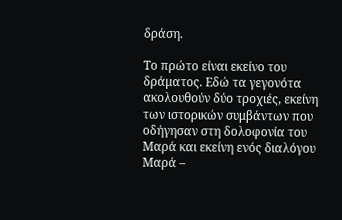δράση.

Το πρώτο είναι εκείνο του δράματος. Εδώ τα γεγονότα ακολουθούν δύο τροχιές, εκείνη των ιστορικών συμβάντων που οδήγησαν στη δολοφονία του Μαρά και εκείνη ενός διαλόγου Μαρά –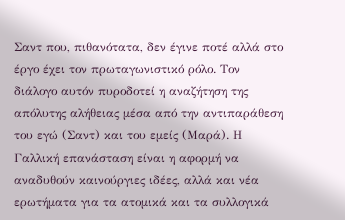Σαντ που, πιθανότατα, δεν έγινε ποτέ αλλά στο έργο έχει τον πρωταγωνιστικό ρόλο. Τον διάλογο αυτόν πυροδοτεί η αναζήτηση της απόλυτης αλήθειας μέσα από την αντιπαράθεση του εγώ (Σαντ) και του εμείς (Μαρά). Η Γαλλική επανάσταση είναι η αφορμή να αναδυθούν καινούργιες ιδέες, αλλά και νέα ερωτήματα για τα ατομικά και τα συλλογικά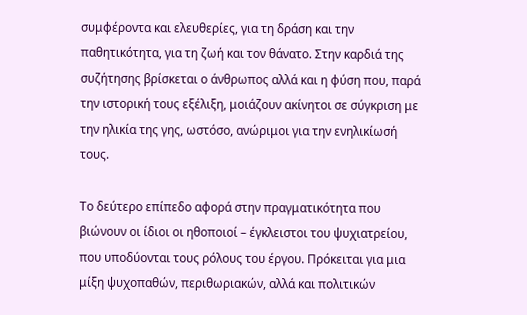συμφέροντα και ελευθερίες, για τη δράση και την παθητικότητα, για τη ζωή και τον θάνατο. Στην καρδιά της συζήτησης βρίσκεται ο άνθρωπος αλλά και η φύση που, παρά την ιστορική τους εξέλιξη, μοιάζουν ακίνητοι σε σύγκριση με την ηλικία της γης, ωστόσο, ανώριμοι για την ενηλικίωσή τους.

Το δεύτερο επίπεδο αφορά στην πραγματικότητα που βιώνουν οι ίδιοι οι ηθοποιοί – έγκλειστοι του ψυχιατρείου, που υποδύονται τους ρόλους του έργου. Πρόκειται για μια μίξη ψυχοπαθών, περιθωριακών, αλλά και πολιτικών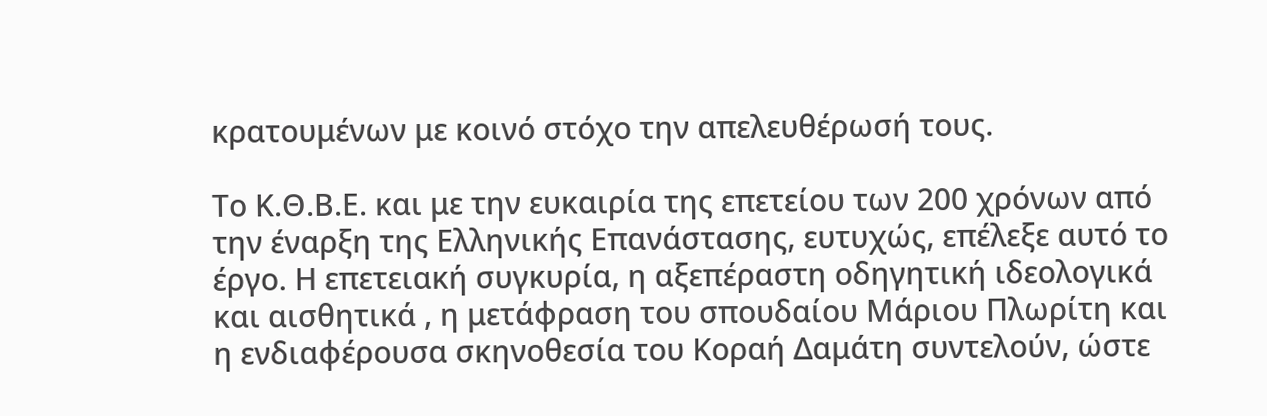κρατουμένων με κοινό στόχο την απελευθέρωσή τους.

Το Κ.Θ.Β.Ε. και με την ευκαιρία της επετείου των 200 χρόνων από την έναρξη της Ελληνικής Επανάστασης, ευτυχώς, επέλεξε αυτό το έργο. Η επετειακή συγκυρία, η αξεπέραστη οδηγητική ιδεολογικά και αισθητικά , η μετάφραση του σπουδαίου Μάριου Πλωρίτη και η ενδιαφέρουσα σκηνοθεσία του Κοραή Δαμάτη συντελούν, ώστε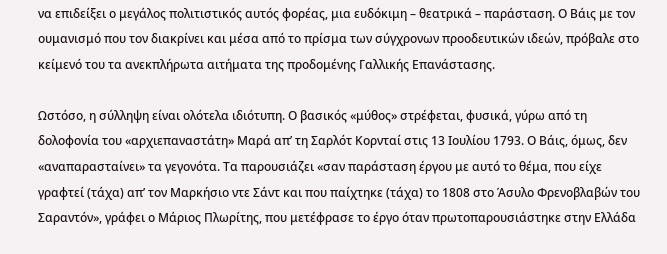να επιδείξει ο μεγάλος πολιτιστικός αυτός φορέας, μια ευδόκιμη – θεατρικά – παράσταση. Ο Βάις με τον ουμανισμό που τον διακρίνει και μέσα από το πρίσμα των σύγχρονων προοδευτικών ιδεών, πρόβαλε στο κείμενό του τα ανεκπλήρωτα αιτήματα της προδομένης Γαλλικής Επανάστασης.

Ωστόσο, η σύλληψη είναι ολότελα ιδιότυπη. Ο βασικός «μύθος» στρέφεται, φυσικά, γύρω από τη δολοφονία του «αρχιεπαναστάτη» Μαρά απ’ τη Σαρλότ Κορνταί στις 13 Ιουλίου 1793. Ο Βάις, όμως, δεν «αναπαρασταίνει» τα γεγονότα. Τα παρουσιάζει «σαν παράσταση έργου με αυτό το θέμα, που είχε γραφτεί (τάχα) απ’ τον Μαρκήσιο ντε Σάντ και που παίχτηκε (τάχα) το 1808 στο Άσυλο Φρενοβλαβών του Σαραντόν», γράφει ο Μάριος Πλωρίτης, που μετέφρασε το έργο όταν πρωτοπαρουσιάστηκε στην Ελλάδα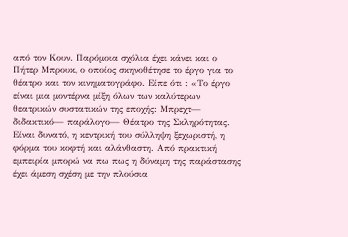από τον Κουν. Παρόμοια σχόλια έχει κάνει και ο Πήτερ Μπρουκ, ο οποίος σκηνοθέτησε το έργο για το θέατρο και τον κινηματογράφο. Είπε ότι : «Το έργο είναι μια μοντέρνα μίξη όλων των καλύτερων θεατρικών συστατικών της εποχής: Μπρεχτ— διδακτικό— παράλογο— Θέατρο της Σκληρότητας. Είναι δυνατό, η κεντρική του σύλληψη ξεχωριστή, η φόρμα του κοφτή και αλάνθαστη. Από πρακτική εμπειρία μπορώ να πω πως η δύναμη της παράστασης έχει άμεση σχέση με την πλούσια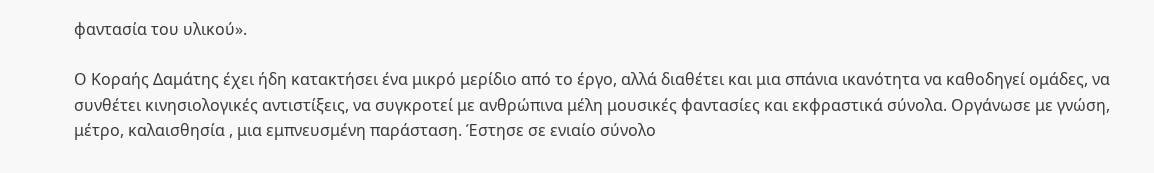φαντασία του υλικού».

Ο Κοραής Δαμάτης έχει ήδη κατακτήσει ένα μικρό μερίδιο από το έργο, αλλά διαθέτει και μια σπάνια ικανότητα να καθοδηγεί ομάδες, να συνθέτει κινησιολογικές αντιστίξεις, να συγκροτεί με ανθρώπινα μέλη μουσικές φαντασίες και εκφραστικά σύνολα. Οργάνωσε με γνώση, μέτρο, καλαισθησία , μια εμπνευσμένη παράσταση. Έστησε σε ενιαίο σύνολο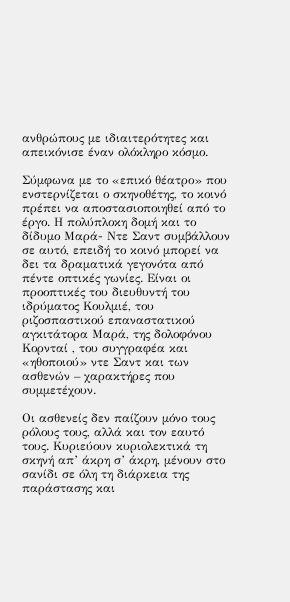ανθρώπους με ιδιαιτερότητες και απεικόνισε έναν ολόκληρο κόσμο.

Σύμφωνα με το «επικό θέατρο» που ενστερνίζεται ο σκηνοθέτης, το κοινό πρέπει να αποστασιοποιηθεί από το έργο. Η πολύπλοκη δομή και το δίδυμο Μαρά- Ντε Σαντ συμβάλλουν σε αυτό, επειδή το κοινό μπορεί να δει τα δραματικά γεγονότα από πέντε οπτικές γωνίες. Είναι οι προοπτικές του διευθυντή του ιδρύματος Κουλμιέ, του ριζοσπαστικού επαναστατικού αγκιτάτορα Μαρά, της δολοφόνου Κορνταί , του συγγραφέα και «ηθοποιού» ντε Σαντ και των ασθενών – χαρακτήρες που συμμετέχουν.

Οι ασθενείς δεν παίζουν μόνο τους ρόλους τους, αλλά και τον εαυτό τους. Κυριεύουν κυριολεκτικά τη σκηνή απ’ άκρη σ’ άκρη, μένουν στο σανίδι σε όλη τη διάρκεια της παράστασης και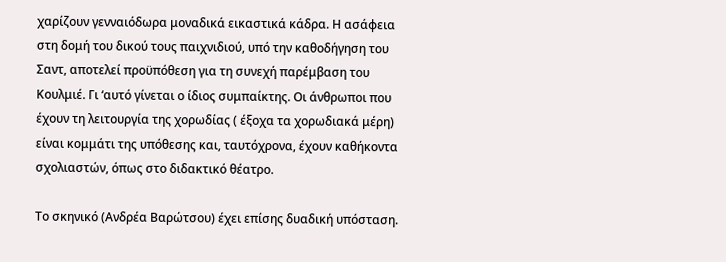χαρίζουν γενναιόδωρα μοναδικά εικαστικά κάδρα. Η ασάφεια στη δομή του δικού τους παιχνιδιού, υπό την καθοδήγηση του Σαντ, αποτελεί προϋπόθεση για τη συνεχή παρέμβαση του Κουλμιέ. Γι ‘αυτό γίνεται ο ίδιος συμπαίκτης. Οι άνθρωποι που έχουν τη λειτουργία της χορωδίας ( έξοχα τα χορωδιακά μέρη) είναι κομμάτι της υπόθεσης και, ταυτόχρονα, έχουν καθήκοντα σχολιαστών, όπως στο διδακτικό θέατρο.

Το σκηνικό (Ανδρέα Βαρώτσου) έχει επίσης δυαδική υπόσταση.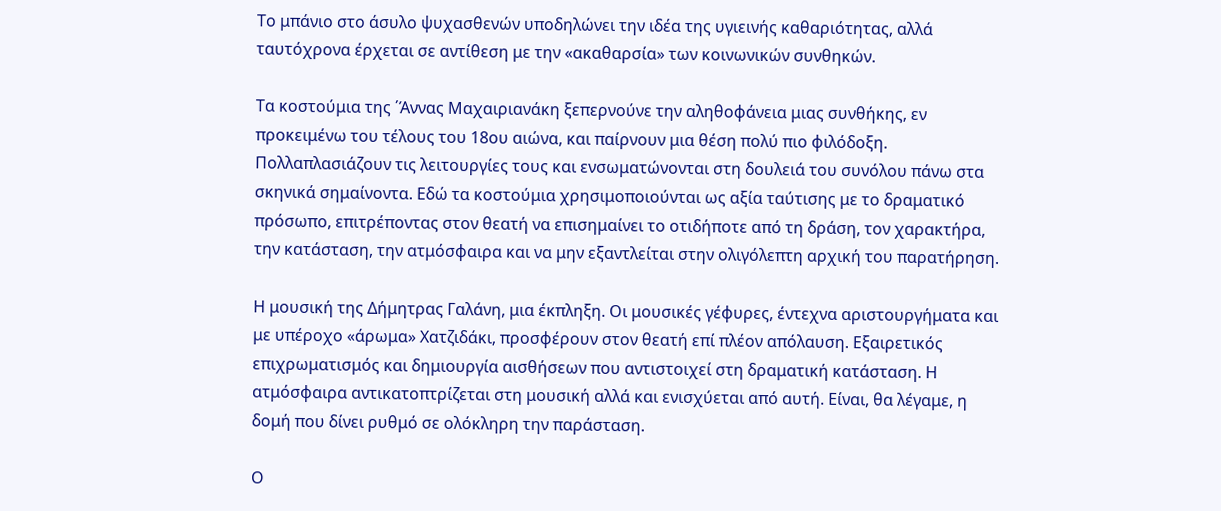Το μπάνιο στο άσυλο ψυχασθενών υποδηλώνει την ιδέα της υγιεινής καθαριότητας, αλλά ταυτόχρονα έρχεται σε αντίθεση με την «ακαθαρσία» των κοινωνικών συνθηκών.

Τα κοστούμια της ΄Άννας Μαχαιριανάκη ξεπερνούνε την αληθοφάνεια μιας συνθήκης, εν προκειμένω του τέλους του 18ου αιώνα, και παίρνουν μια θέση πολύ πιο φιλόδοξη. Πολλαπλασιάζουν τις λειτουργίες τους και ενσωματώνονται στη δουλειά του συνόλου πάνω στα σκηνικά σημαίνοντα. Εδώ τα κοστούμια χρησιμοποιούνται ως αξία ταύτισης με το δραματικό πρόσωπο, επιτρέποντας στον θεατή να επισημαίνει το οτιδήποτε από τη δράση, τον χαρακτήρα, την κατάσταση, την ατμόσφαιρα και να μην εξαντλείται στην ολιγόλεπτη αρχική του παρατήρηση.

Η μουσική της Δήμητρας Γαλάνη, μια έκπληξη. Οι μουσικές γέφυρες, έντεχνα αριστουργήματα και με υπέροχο «άρωμα» Χατζιδάκι, προσφέρουν στον θεατή επί πλέον απόλαυση. Εξαιρετικός επιχρωματισμός και δημιουργία αισθήσεων που αντιστοιχεί στη δραματική κατάσταση. Η ατμόσφαιρα αντικατοπτρίζεται στη μουσική αλλά και ενισχύεται από αυτή. Είναι, θα λέγαμε, η δομή που δίνει ρυθμό σε ολόκληρη την παράσταση.

Ο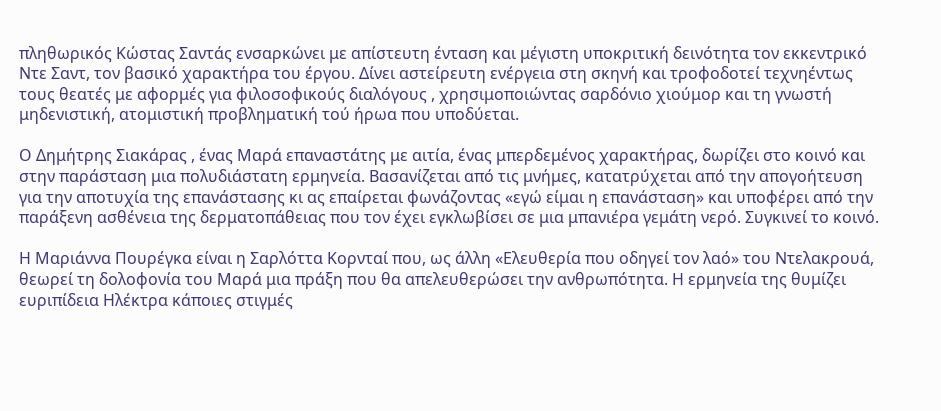πληθωρικός Κώστας Σαντάς ενσαρκώνει με απίστευτη ένταση και μέγιστη υποκριτική δεινότητα τον εκκεντρικό Ντε Σαντ, τον βασικό χαρακτήρα του έργου. Δίνει αστείρευτη ενέργεια στη σκηνή και τροφοδοτεί τεχνηέντως τους θεατές με αφορμές για φιλοσοφικούς διαλόγους , χρησιμοποιώντας σαρδόνιο χιούμορ και τη γνωστή μηδενιστική, ατομιστική προβληματική τού ήρωα που υποδύεται.

Ο Δημήτρης Σιακάρας , ένας Μαρά επαναστάτης με αιτία, ένας μπερδεμένος χαρακτήρας, δωρίζει στο κοινό και στην παράσταση μια πολυδιάστατη ερμηνεία. Βασανίζεται από τις μνήμες, κατατρύχεται από την απογοήτευση για την αποτυχία της επανάστασης κι ας επαίρεται φωνάζοντας «εγώ είμαι η επανάσταση» και υποφέρει από την παράξενη ασθένεια της δερματοπάθειας που τον έχει εγκλωβίσει σε μια μπανιέρα γεμάτη νερό. Συγκινεί το κοινό.

Η Μαριάννα Πουρέγκα είναι η Σαρλόττα Κορνταί που, ως άλλη «Ελευθερία που οδηγεί τον λαό» του Ντελακρουά, θεωρεί τη δολοφονία του Μαρά μια πράξη που θα απελευθερώσει την ανθρωπότητα. Η ερμηνεία της θυμίζει ευριπίδεια Ηλέκτρα κάποιες στιγμές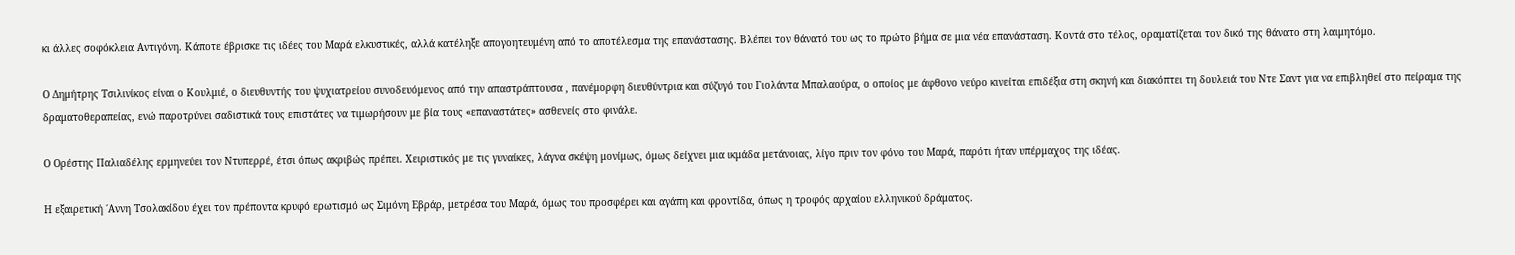κι άλλες σοφόκλεια Αντιγόνη. Κάποτε έβρισκε τις ιδέες του Μαρά ελκυστικές, αλλά κατέληξε απογοητευμένη από το αποτέλεσμα της επανάστασης. Βλέπει τον θάνατό του ως το πρώτο βήμα σε μια νέα επανάσταση. Κοντά στο τέλος, οραματίζεται τον δικό της θάνατο στη λαιμητόμο.

Ο Δημήτρης Τσιλινίκος είναι ο Κουλμιέ, ο διευθυντής του ψυχιατρείου συνοδευόμενος από την απαστράπτουσα , πανέμορφη διευθύντρια και σύζυγό του Γιολάντα Μπαλαούρα, ο οποίος με άφθονο νεύρο κινείται επιδέξια στη σκηνή και διακόπτει τη δουλειά του Ντε Σαντ για να επιβληθεί στο πείραμα της δραματοθεραπείας, ενώ παροτρύνει σαδιστικά τους επιστάτες να τιμωρήσουν με βία τους «επαναστάτες» ασθενείς στο φινάλε.

Ο Ορέστης Παλιαδέλης ερμηνεύει τον Ντυπερρέ, έτσι όπως ακριβώς πρέπει. Χειριστικός με τις γυναίκες, λάγνα σκέψη μονίμως, όμως δείχνει μια ικμάδα μετάνοιας, λίγο πριν τον φόνο του Μαρά, παρότι ήταν υπέρμαχος της ιδέας.

Η εξαιρετική ΄Αννη Τσολακίδου έχει τον πρέποντα κρυφό ερωτισμό ως Σιμόνη Εβράρ, μετρέσα του Μαρά, όμως του προσφέρει και αγάπη και φροντίδα, όπως η τροφός αρχαίου ελληνικού δράματος.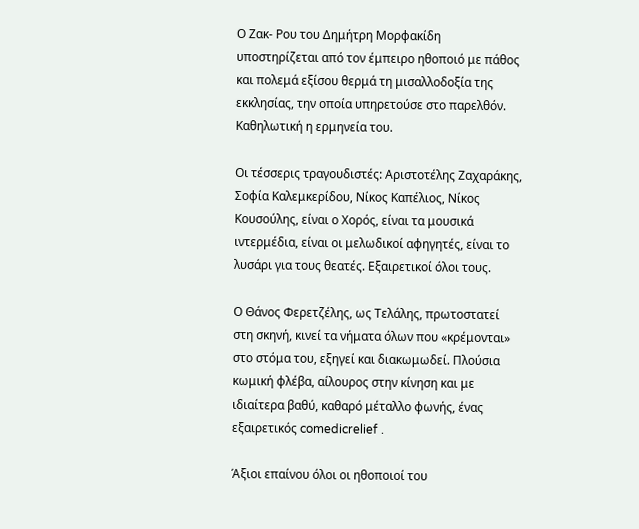Ο Ζακ- Ρου του Δημήτρη Μορφακίδη υποστηρίζεται από τον έμπειρο ηθοποιό με πάθος και πολεμά εξίσου θερμά τη μισαλλοδοξία της εκκλησίας, την οποία υπηρετούσε στο παρελθόν. Καθηλωτική η ερμηνεία του.

Οι τέσσερις τραγουδιστές: Αριστοτέλης Ζαχαράκης, Σοφία Καλεμκερίδου, Νίκος Καπέλιος, Νίκος Κουσούλης, είναι ο Χορός, είναι τα μουσικά ιντερμέδια, είναι οι μελωδικοί αφηγητές, είναι το λυσάρι για τους θεατές. Εξαιρετικοί όλοι τους.

Ο Θάνος Φερετζέλης, ως Τελάλης, πρωτοστατεί στη σκηνή, κινεί τα νήματα όλων που «κρέμονται» στο στόμα του, εξηγεί και διακωμωδεί. Πλούσια κωμική φλέβα, αίλουρος στην κίνηση και με ιδιαίτερα βαθύ, καθαρό μέταλλο φωνής, ένας εξαιρετικός comedicrelief .

Άξιοι επαίνου όλοι οι ηθοποιοί του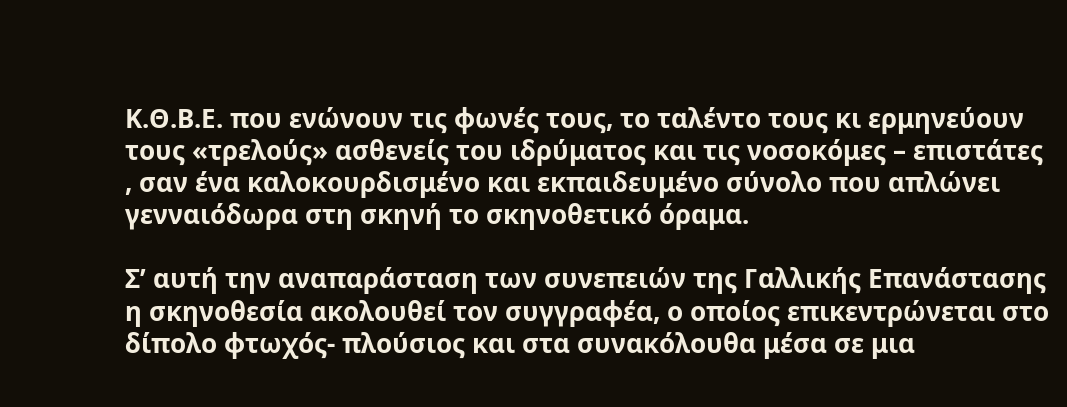Κ.Θ.Β.Ε. που ενώνουν τις φωνές τους, το ταλέντο τους κι ερμηνεύουν τους «τρελούς» ασθενείς του ιδρύματος και τις νοσοκόμες – επιστάτες , σαν ένα καλοκουρδισμένο και εκπαιδευμένο σύνολο που απλώνει γενναιόδωρα στη σκηνή το σκηνοθετικό όραμα.

Σ’ αυτή την αναπαράσταση των συνεπειών της Γαλλικής Επανάστασης η σκηνοθεσία ακολουθεί τον συγγραφέα, ο οποίος επικεντρώνεται στο δίπολο φτωχός- πλούσιος και στα συνακόλουθα μέσα σε μια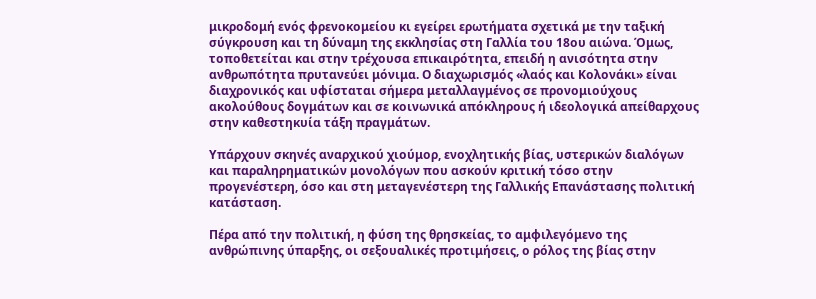μικροδομή ενός φρενοκομείου κι εγείρει ερωτήματα σχετικά με την ταξική σύγκρουση και τη δύναμη της εκκλησίας στη Γαλλία του 18ου αιώνα. Όμως, τοποθετείται και στην τρέχουσα επικαιρότητα, επειδή η ανισότητα στην ανθρωπότητα πρυτανεύει μόνιμα. Ο διαχωρισμός «λαός και Κολονάκι» είναι διαχρονικός και υφίσταται σήμερα μεταλλαγμένος σε προνομιούχους ακολούθους δογμάτων και σε κοινωνικά απόκληρους ή ιδεολογικά απείθαρχους στην καθεστηκυία τάξη πραγμάτων.

Υπάρχουν σκηνές αναρχικού χιούμορ, ενοχλητικής βίας, υστερικών διαλόγων και παραληρηματικών μονολόγων που ασκούν κριτική τόσο στην προγενέστερη, όσο και στη μεταγενέστερη της Γαλλικής Επανάστασης πολιτική κατάσταση.

Πέρα από την πολιτική, η φύση της θρησκείας, το αμφιλεγόμενο της ανθρώπινης ύπαρξης, οι σεξουαλικές προτιμήσεις, ο ρόλος της βίας στην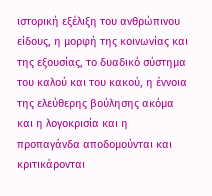ιστορική εξέλιξη του ανθρώπινου είδους, η μορφή της κοινωνίας και της εξουσίας, το δυαδικό σύστημα του καλού και του κακού, η έννοια της ελεύθερης βούλησης ακόμα και η λογοκρισία και η προπαγάνδα αποδομούνται και κριτικάρονται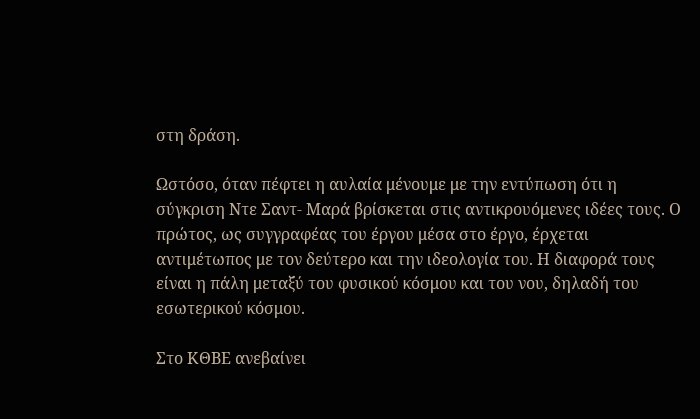στη δράση.

Ωστόσο, όταν πέφτει η αυλαία μένουμε με την εντύπωση ότι η σύγκριση Ντε Σαντ- Μαρά βρίσκεται στις αντικρουόμενες ιδέες τους. Ο πρώτος, ως συγγραφέας του έργου μέσα στο έργο, έρχεται αντιμέτωπος με τον δεύτερο και την ιδεολογία του. Η διαφορά τους είναι η πάλη μεταξύ του φυσικού κόσμου και του νου, δηλαδή του εσωτερικού κόσμου.

Στο ΚΘΒΕ ανεβαίνει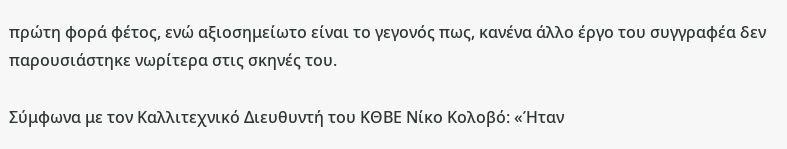πρώτη φορά φέτος, ενώ αξιοσημείωτο είναι το γεγονός πως, κανένα άλλο έργο του συγγραφέα δεν παρουσιάστηκε νωρίτερα στις σκηνές του.

Σύμφωνα με τον Καλλιτεχνικό Διευθυντή του ΚΘΒΕ Νίκο Κολοβό: «Ήταν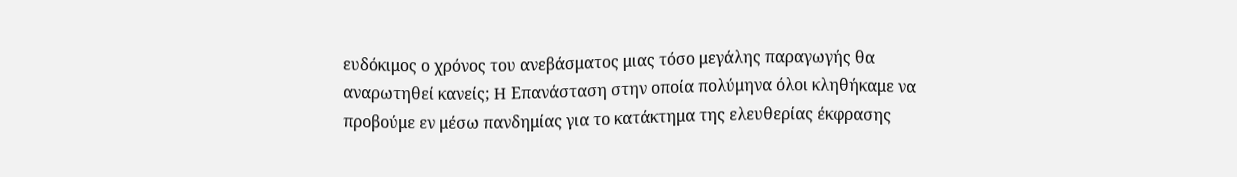ευδόκιμος ο χρόνος του ανεβάσματος μιας τόσο μεγάλης παραγωγής θα αναρωτηθεί κανείς; H Επανάσταση στην οποία πολύμηνα όλοι κληθήκαμε να προβούμε εν μέσω πανδημίας για το κατάκτημα της ελευθερίας έκφρασης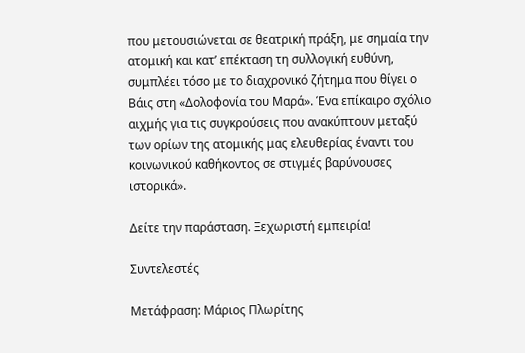που μετουσιώνεται σε θεατρική πράξη, με σημαία την ατομική και κατ’ επέκταση τη συλλογική ευθύνη, συμπλέει τόσο με το διαχρονικό ζήτημα που θίγει ο Βάις στη «Δολοφονία του Μαρά». Ένα επίκαιρο σχόλιο αιχμής για τις συγκρούσεις που ανακύπτουν μεταξύ των ορίων της ατομικής μας ελευθερίας έναντι του κοινωνικού καθήκοντος σε στιγμές βαρύνουσες ιστορικά».

Δείτε την παράσταση. Ξεχωριστή εμπειρία!

Συντελεστές

Μετάφραση: Μάριος Πλωρίτης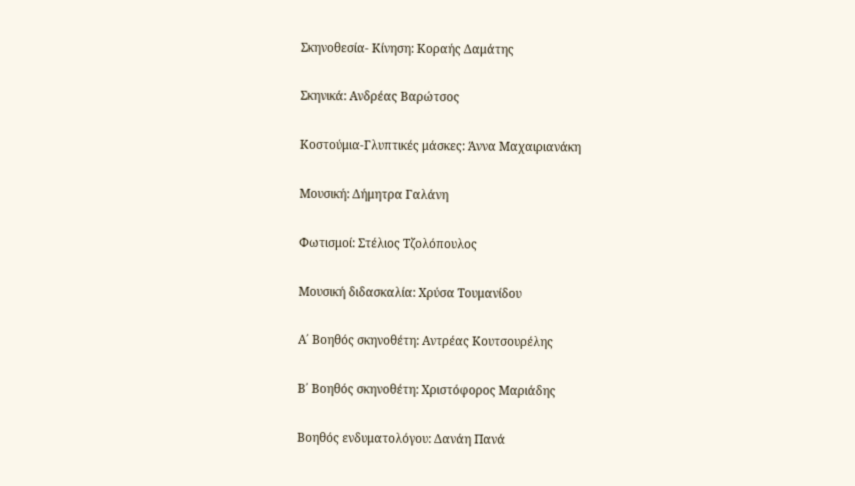Σκηνοθεσία- Κίνηση: Κοραής Δαμάτης

Σκηνικά: Ανδρέας Βαρώτσος

Κοστούμια-Γλυπτικές μάσκες: Άννα Μαχαιριανάκη

Μουσική: Δήμητρα Γαλάνη

Φωτισμοί: Στέλιος Τζολόπουλος

Μουσική διδασκαλία: Χρύσα Τουμανίδου

Α΄ Βοηθός σκηνοθέτη: Αντρέας Κουτσουρέλης

Β΄ Βοηθός σκηνοθέτη: Χριστόφορος Μαριάδης

Βοηθός ενδυματολόγου: Δανάη Πανά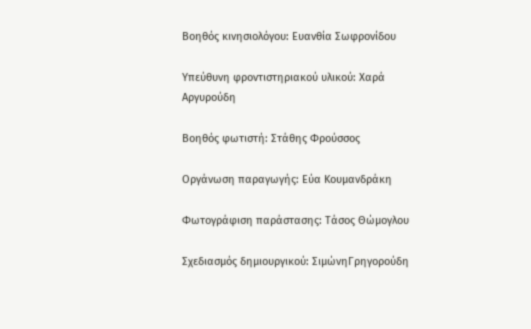Βοηθός κινησιολόγου: Ευανθία Σωφρονίδου

Υπεύθυνη φροντιστηριακού υλικού: Χαρά Αργυρούδη

Βοηθός φωτιστή: Στάθης Φρούσσος

Οργάνωση παραγωγής: Εύα Κουμανδράκη

Φωτογράφιση παράστασης: Τάσος Θώμογλου

Σχεδιασμός δημιουργικού: ΣιμώνηΓρηγορούδη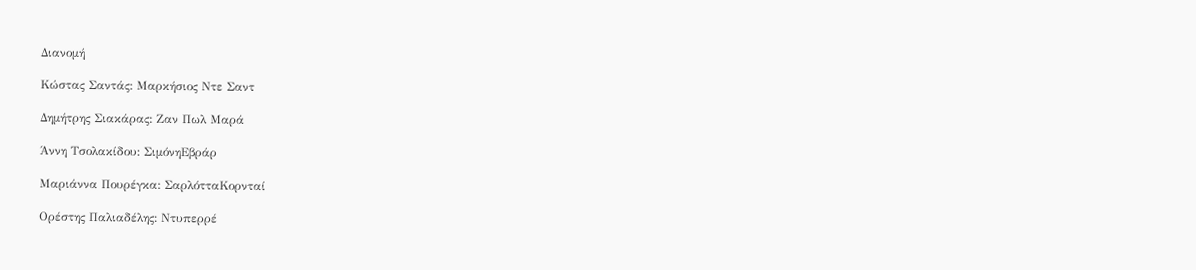Διανομή

Κώστας Σαντάς: Μαρκήσιος Ντε Σαντ

Δημήτρης Σιακάρας: Ζαν Πωλ Μαρά

Άννη Τσολακίδου: ΣιμόνηΕβράρ

Μαριάννα Πουρέγκα: ΣαρλότταΚορνταί

Ορέστης Παλιαδέλης: Ντυπερρέ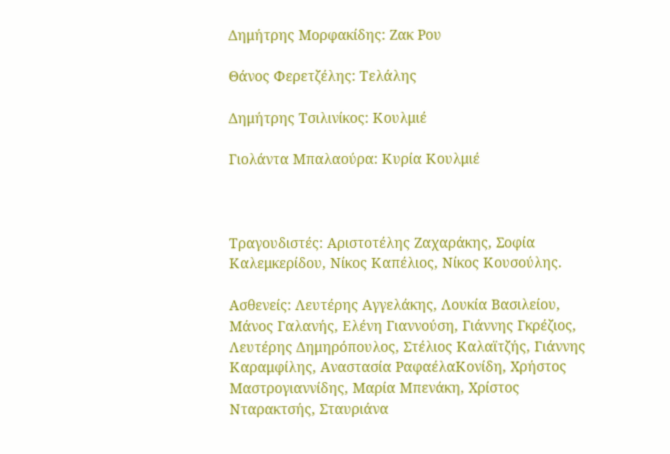Δημήτρης Μορφακίδης: Ζακ Ρου

Θάνος Φερετζέλης: Τελάλης

Δημήτρης Τσιλινίκος: Κουλμιέ

Γιολάντα Μπαλαούρα: Κυρία Κουλμιέ



Τραγουδιστές: Αριστοτέλης Ζαχαράκης, Σοφία Καλεμκερίδου, Νίκος Καπέλιος, Νίκος Κουσούλης.

Ασθενείς: Λευτέρης Αγγελάκης, Λουκία Βασιλείου, Μάνος Γαλανής, Ελένη Γιαννούση, Γιάννης Γκρέζιος, Λευτέρης Δημηρόπουλος, Στέλιος Καλαϊτζής, Γιάννης Καραμφίλης, Αναστασία ΡαφαέλαΚονίδη, Χρήστος Μαστρογιαννίδης, Μαρία Μπενάκη, Χρίστος Νταρακτσής, Σταυριάνα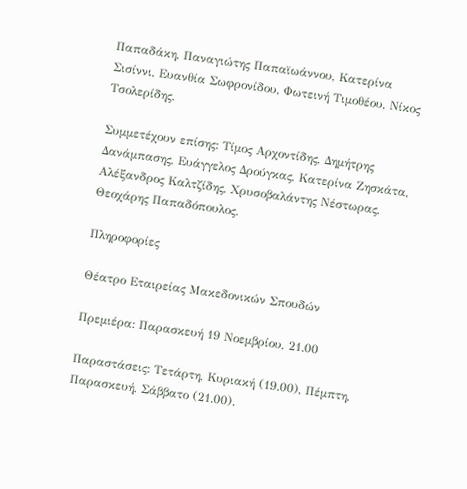Παπαδάκη, Παναγιώτης Παπαϊωάννου, Κατερίνα Σισίννι, Ευανθία Σωφρονίδου, Φωτεινή Τιμοθέου, Νίκος Τσολερίδης.

Συμμετέχουν επίσης: Τίμος Αρχοντίδης, Δημήτρης Δανάμπασης, Ευάγγελος Δρούγκας, Κατερίνα Ζησκάτα, Αλέξανδρος Καλτζίδης, Χρυσοβαλάντης Νέστωρας, Θεοχάρης Παπαδόπουλος.

Πληροφορίες

Θέατρο Εταιρείας Μακεδονικών Σπουδών

Πρεμιέρα: Παρασκευή 19 Νοεμβρίου, 21.00

Παραστάσεις: Τετάρτη, Κυριακή (19.00), Πέμπτη, Παρασκευή, Σάββατο (21.00).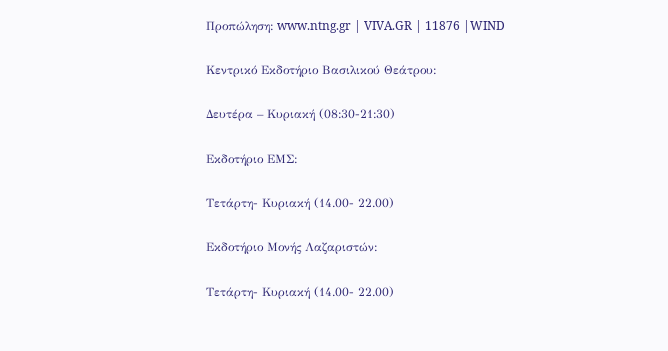Προπώληση: www.ntng.gr | VIVA.GR | 11876 |WIND

Κεντρικό Εκδοτήριο Βασιλικού Θεάτρου:

Δευτέρα – Κυριακή (08:30-21:30)

Εκδοτήριο ΕΜΣ:

Τετάρτη- Κυριακή (14.00- 22.00)

Εκδοτήριο Μονής Λαζαριστών:

Τετάρτη- Κυριακή (14.00- 22.00)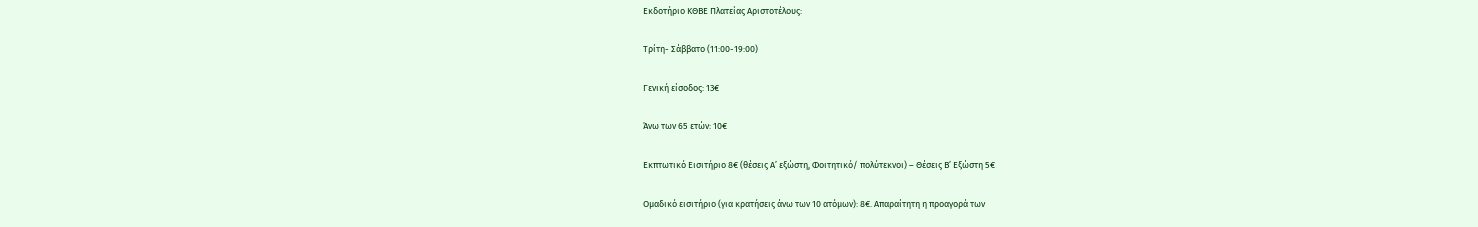Εκδοτήριο ΚΘΒΕ Πλατείας Αριστοτέλους:

Τρίτη- Σάββατο (11:00-19:00)

Γενική είσοδος: 13€

Άνω των 65 ετών: 10€

Εκπτωτικό Εισιτήριο 8€ (θέσεις Α’ εξώστη, Φοιτητικό/ πολύτεκνοι) – Θέσεις Β’ Εξώστη 5€

Ομαδικό εισιτήριο (για κρατήσεις άνω των 10 ατόμων): 8€. Απαραίτητη η προαγορά των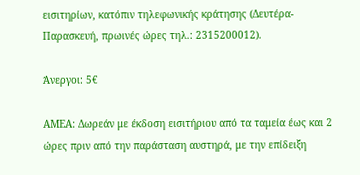εισιτηρίων, κατόπιν τηλεφωνικής κράτησης (Δευτέρα- Παρασκευή, πρωινές ώρες τηλ.: 2315200012).

Άνεργοι: 5€

ΑΜΕΑ: Δωρεάν με έκδοση εισιτήριου από τα ταμεία έως και 2 ώρες πριν από την παράσταση αυστηρά, με την επίδειξη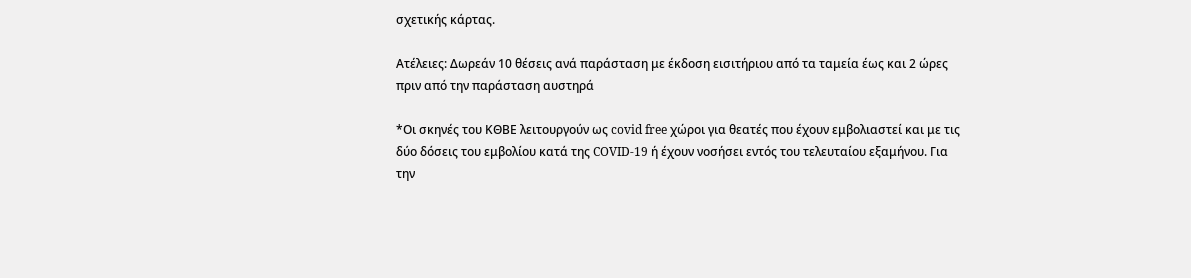σχετικής κάρτας.

Ατέλειες: Δωρεάν 10 θέσεις ανά παράσταση με έκδοση εισιτήριου από τα ταμεία έως και 2 ώρες πριν από την παράσταση αυστηρά

*Οι σκηνές του ΚΘΒΕ λειτουργούν ως covid free χώροι για θεατές που έχουν εμβολιαστεί και με τις δύο δόσεις του εμβολίου κατά της COVID-19 ή έχουν νοσήσει εντός του τελευταίου εξαμήνου. Για την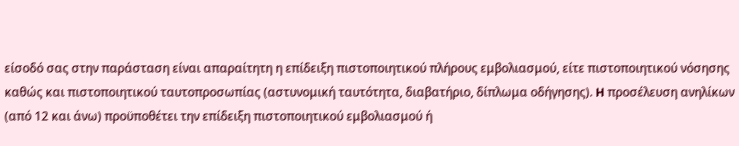είσοδό σας στην παράσταση είναι απαραίτητη η επίδειξη πιστοποιητικού πλήρους εμβολιασμού, είτε πιστοποιητικού νόσησης καθώς και πιστοποιητικού ταυτοπροσωπίας (αστυνομική ταυτότητα, διαβατήριο, δίπλωμα οδήγησης). H προσέλευση ανηλίκων (από 12 και άνω) προϋποθέτει την επίδειξη πιστοποιητικoύ εμβολιασμού ή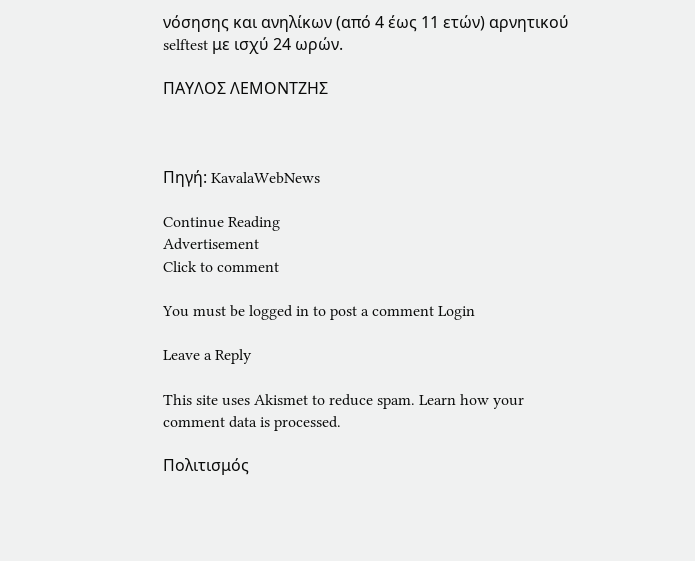νόσησης και ανηλίκων (από 4 έως 11 ετών) αρνητικού selftest με ισχύ 24 ωρών.

ΠΑΥΛΟΣ ΛΕΜΟΝΤΖΗΣ



Πηγή: KavalaWebNews

Continue Reading
Advertisement
Click to comment

You must be logged in to post a comment Login

Leave a Reply

This site uses Akismet to reduce spam. Learn how your comment data is processed.

Πολιτισμός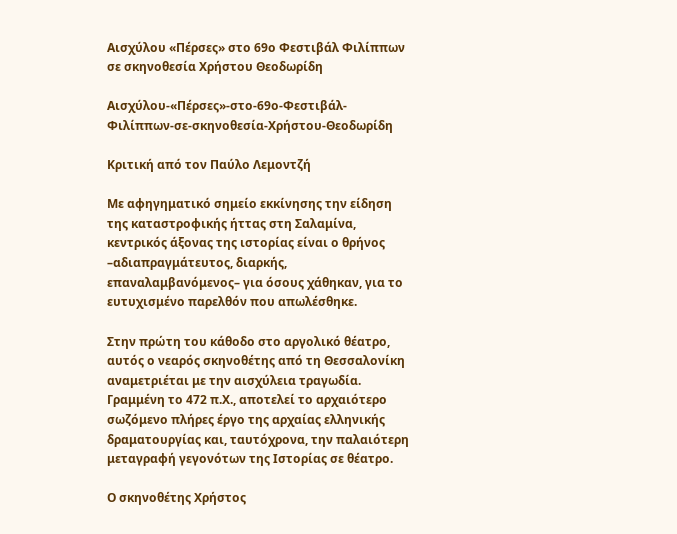Αισχύλου «Πέρσες» στο 69ο Φεστιβάλ Φιλίππων σε σκηνοθεσία Χρήστου Θεοδωρίδη

Αισχύλου-«Πέρσες»-στο-69ο-Φεστιβάλ-Φιλίππων-σε-σκηνοθεσία-Χρήστου-Θεοδωρίδη

Κριτική από τον Παύλο Λεμοντζή

Με αφηγηματικό σημείο εκκίνησης την είδηση της καταστροφικής ήττας στη Σαλαμίνα, κεντρικός άξονας της ιστορίας είναι ο θρήνος –αδιαπραγμάτευτος, διαρκής, επαναλαμβανόμενος– για όσους χάθηκαν, για το ευτυχισμένο παρελθόν που απωλέσθηκε.

Στην πρώτη του κάθοδο στο αργολικό θέατρο, αυτός ο νεαρός σκηνοθέτης από τη Θεσσαλονίκη αναμετριέται με την αισχύλεια τραγωδία. Γραμμένη το 472 π.Χ., αποτελεί το αρχαιότερο σωζόμενο πλήρες έργο της αρχαίας ελληνικής δραματουργίας και, ταυτόχρονα, την παλαιότερη μεταγραφή γεγονότων της Ιστορίας σε θέατρο.

Ο σκηνοθέτης Χρήστος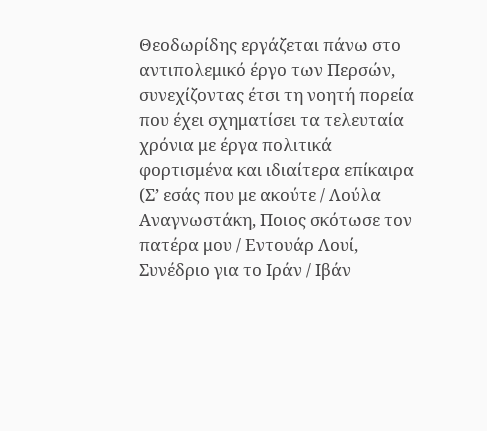Θεοδωρίδης εργάζεται πάνω στο αντιπολεμικό έργο των Περσών, συνεχίζοντας έτσι τη νοητή πορεία που έχει σχηματίσει τα τελευταία χρόνια με έργα πολιτικά φορτισμένα και ιδιαίτερα επίκαιρα (Σ’ εσάς που με ακούτε / Λούλα Αναγνωστάκη, Ποιος σκότωσε τον πατέρα μου / Εντουάρ Λουί, Συνέδριο για το Ιράν / Ιβάν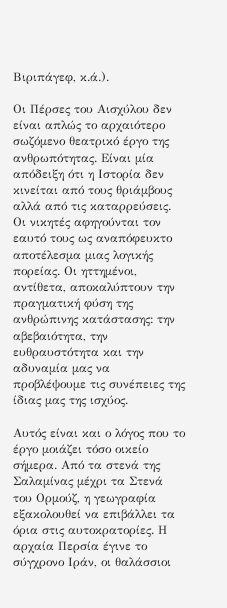Βιριπάγεφ, κ.ά.).

Οι Πέρσες του Αισχύλου δεν είναι απλώς το αρχαιότερο σωζόμενο θεατρικό έργο της ανθρωπότητας. Είναι μία απόδειξη ότι η Ιστορία δεν κινείται από τους θριάμβους αλλά από τις καταρρεύσεις. Οι νικητές αφηγούνται τον εαυτό τους ως αναπόφευκτο αποτέλεσμα μιας λογικής πορείας. Οι ηττημένοι, αντίθετα, αποκαλύπτουν την πραγματική φύση της ανθρώπινης κατάστασης: την αβεβαιότητα, την ευθραυστότητα και την αδυναμία μας να προβλέψουμε τις συνέπειες της ίδιας μας της ισχύος.

Αυτός είναι και ο λόγος που το έργο μοιάζει τόσο οικείο σήμερα. Από τα στενά της Σαλαμίνας μέχρι τα Στενά του Ορμούζ, η γεωγραφία εξακολουθεί να επιβάλλει τα όρια στις αυτοκρατορίες. Η αρχαία Περσία έγινε το σύγχρονο Ιράν, οι θαλάσσιοι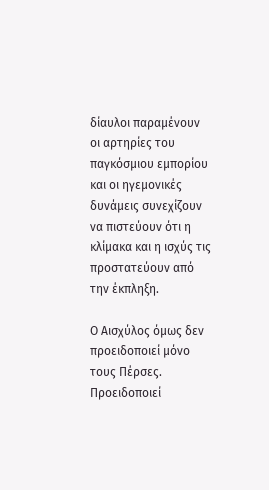δίαυλοι παραμένουν οι αρτηρίες του παγκόσμιου εμπορίου και οι ηγεμονικές δυνάμεις συνεχίζουν να πιστεύουν ότι η κλίμακα και η ισχύς τις προστατεύουν από την έκπληξη.

Ο Αισχύλος όμως δεν προειδοποιεί μόνο τους Πέρσες. Προειδοποιεί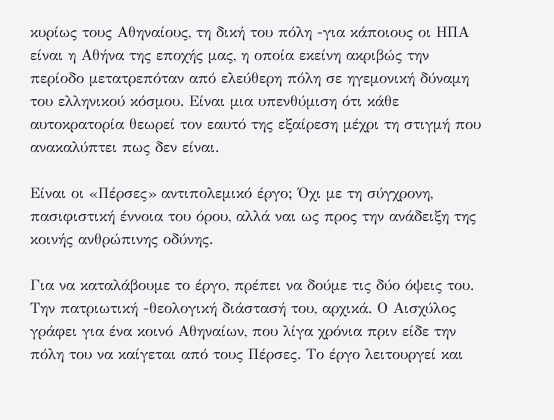κυρίως τους Αθηναίους, τη δική του πόλη -για κάποιους οι ΗΠΑ είναι η Αθήνα της εποχής μας, η οποία εκείνη ακριβώς την περίοδο μετατρεπόταν από ελεύθερη πόλη σε ηγεμονική δύναμη του ελληνικού κόσμου. Είναι μια υπενθύμιση ότι κάθε αυτοκρατορία θεωρεί τον εαυτό της εξαίρεση μέχρι τη στιγμή που ανακαλύπτει πως δεν είναι.

Είναι οι «Πέρσες» αντιπολεμικό έργο; Όχι με τη σύγχρονη, πασιφιστική έννοια του όρου, αλλά ναι ως προς την ανάδειξη της κοινής ανθρώπινης οδύνης.

Για να καταλάβουμε το έργο, πρέπει να δούμε τις δύο όψεις του. Την πατριωτική -θεολογική διάστασή του, αρχικά. Ο Αισχύλος γράφει για ένα κοινό Αθηναίων, που λίγα χρόνια πριν είδε την πόλη του να καίγεται από τους Πέρσες. Το έργο λειτουργεί και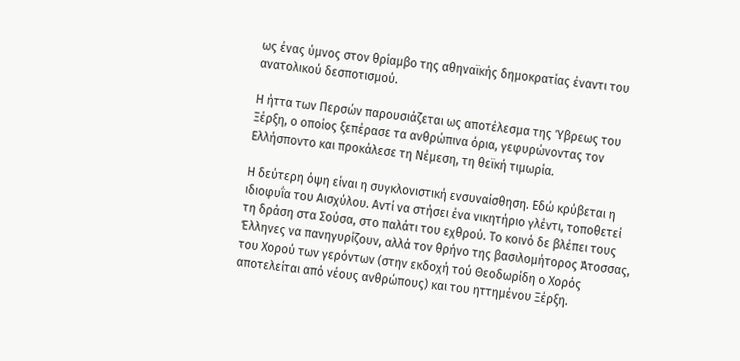ως ένας ύμνος στον θρίαμβο της αθηναϊκής δημοκρατίας έναντι του ανατολικού δεσποτισμού.

Η ήττα των Περσών παρουσιάζεται ως αποτέλεσμα της Ύβρεως του Ξέρξη, ο οποίος ξεπέρασε τα ανθρώπινα όρια, γεφυρώνοντας τον Ελλήσποντο και προκάλεσε τη Νέμεση, τη θεϊκή τιμωρία.

Η δεύτερη όψη είναι η συγκλονιστική ενσυναίσθηση. Εδώ κρύβεται η ιδιοφυΐα του Αισχύλου. Αντί να στήσει ένα νικητήριο γλέντι, τοποθετεί τη δράση στα Σούσα, στο παλάτι του εχθρού. Το κοινό δε βλέπει τους Έλληνες να πανηγυρίζουν, αλλά τον θρήνο της βασιλομήτορος Άτοσσας, του Χορού των γερόντων (στην εκδοχή τού Θεοδωρίδη ο Χορός αποτελείται από νέους ανθρώπους) και του ηττημένου Ξέρξη.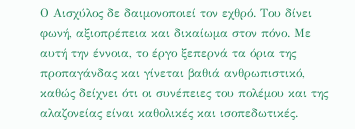Ο Αισχύλος δε δαιμονοποιεί τον εχθρό. Του δίνει φωνή, αξιοπρέπεια και δικαίωμα στον πόνο. Με αυτή την έννοια, το έργο ξεπερνά τα όρια της προπαγάνδας και γίνεται βαθιά ανθρωπιστικό, καθώς δείχνει ότι οι συνέπειες του πολέμου και της αλαζονείας είναι καθολικές και ισοπεδωτικές.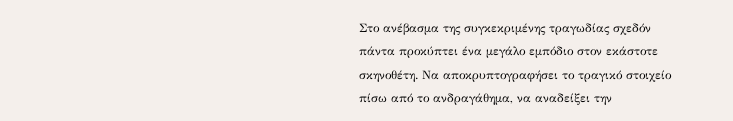Στο ανέβασμα της συγκεκριμένης τραγωδίας σχεδόν πάντα προκύπτει ένα μεγάλο εμπόδιο στον εκάστοτε σκηνοθέτη. Να αποκρυπτογραφήσει το τραγικό στοιχείο πίσω από το ανδραγάθημα, να αναδείξει την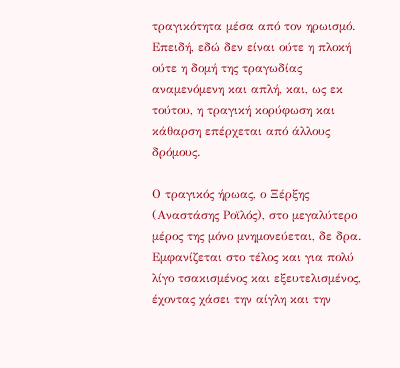τραγικότητα μέσα από τον ηρωισμό. Επειδή, εδώ δεν είναι ούτε η πλοκή ούτε η δομή της τραγωδίας αναμενόμενη και απλή, και, ως εκ τούτου, η τραγική κορύφωση και κάθαρση επέρχεται από άλλους δρόμους.

Ο τραγικός ήρωας, ο Ξέρξης (Αναστάσης Ροϊλός), στο μεγαλύτερο μέρος της μόνο μνημονεύεται, δε δρα. Εμφανίζεται στο τέλος και για πολύ λίγο τσακισμένος και εξευτελισμένος, έχοντας χάσει την αίγλη και την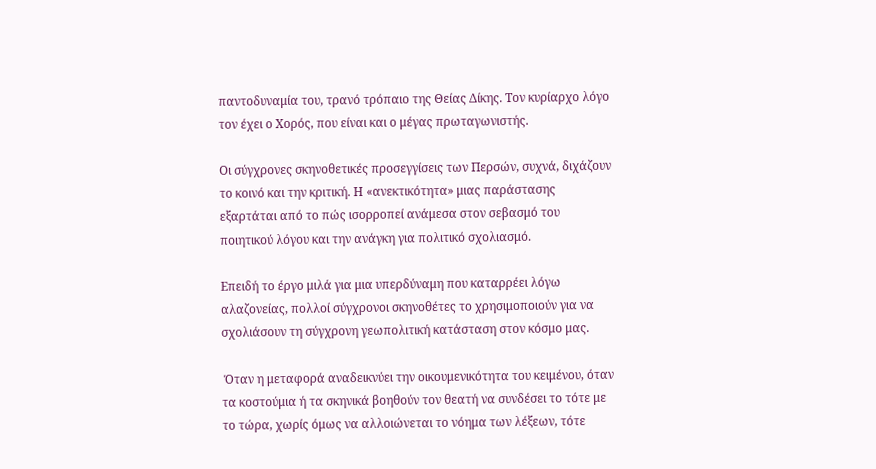παντοδυναμία του, τρανό τρόπαιο της Θείας Δίκης. Τον κυρίαρχο λόγο τον έχει ο Χορός, που είναι και ο μέγας πρωταγωνιστής.

Οι σύγχρονες σκηνοθετικές προσεγγίσεις των Περσών, συχνά, διχάζουν το κοινό και την κριτική. Η «ανεκτικότητα» μιας παράστασης εξαρτάται από το πώς ισορροπεί ανάμεσα στον σεβασμό του ποιητικού λόγου και την ανάγκη για πολιτικό σχολιασμό.

Επειδή το έργο μιλά για μια υπερδύναμη που καταρρέει λόγω αλαζονείας, πολλοί σύγχρονοι σκηνοθέτες το χρησιμοποιούν για να σχολιάσουν τη σύγχρονη γεωπολιτική κατάσταση στον κόσμο μας.

 Όταν η μεταφορά αναδεικνύει την οικουμενικότητα του κειμένου, όταν τα κοστούμια ή τα σκηνικά βοηθούν τον θεατή να συνδέσει το τότε με το τώρα, χωρίς όμως να αλλοιώνεται το νόημα των λέξεων, τότε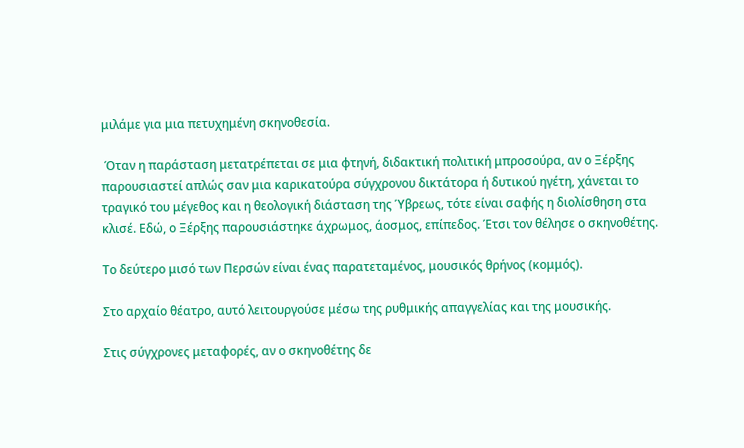μιλάμε για μια πετυχημένη σκηνοθεσία.

 Όταν η παράσταση μετατρέπεται σε μια φτηνή, διδακτική πολιτική μπροσούρα, αν ο Ξέρξης παρουσιαστεί απλώς σαν μια καρικατούρα σύγχρονου δικτάτορα ή δυτικού ηγέτη, χάνεται το τραγικό του μέγεθος και η θεολογική διάσταση της Ύβρεως, τότε είναι σαφής η διολίσθηση στα κλισέ. Εδώ, ο Ξέρξης παρουσιάστηκε άχρωμος, άοσμος, επίπεδος. Έτσι τον θέλησε ο σκηνοθέτης.

Το δεύτερο μισό των Περσών είναι ένας παρατεταμένος, μουσικός θρήνος (κομμός).

Στο αρχαίο θέατρο, αυτό λειτουργούσε μέσω της ρυθμικής απαγγελίας και της μουσικής.

Στις σύγχρονες μεταφορές, αν ο σκηνοθέτης δε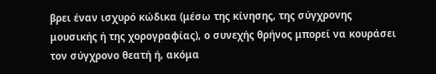βρει έναν ισχυρό κώδικα (μέσω της κίνησης, της σύγχρονης μουσικής ή της χορογραφίας), ο συνεχής θρήνος μπορεί να κουράσει τον σύγχρονο θεατή ή, ακόμα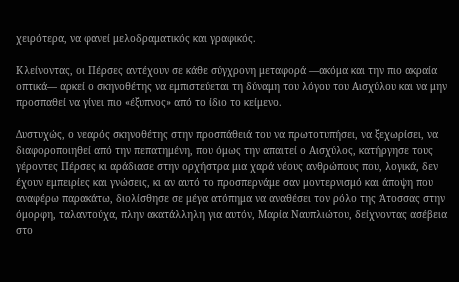χειρότερα, να φανεί μελοδραματικός και γραφικός.

Κλείνοντας, οι Πέρσες αντέχουν σε κάθε σύγχρονη μεταφορά —ακόμα και την πιο ακραία οπτικά— αρκεί ο σκηνοθέτης να εμπιστεύεται τη δύναμη του λόγου του Αισχύλου και να μην προσπαθεί να γίνει πιο «έξυπνος» από το ίδιο το κείμενο.

Δυστυχώς, ο νεαρός σκηνοθέτης στην προσπάθειά του να πρωτοτυπήσει, να ξεχωρίσει, να διαφοροποιηθεί από την πεπατημένη, που όμως την απαιτεί ο Αισχύλος, κατήργησε τους γέροντες Πέρσες κι αράδιασε στην ορχήστρα μια χαρά νέους ανθρώπους που, λογικά, δεν έχουν εμπειρίες και γνώσεις, κι αν αυτό το προσπερνάμε σαν μοντερνισμό και άποψη που αναφέρω παρακάτω, διολίσθησε σε μέγα ατόπημα να αναθέσει τον ρόλο της Άτοσσας στην όμορφη, ταλαντούχα, πλην ακατάλληλη για αυτόν, Μαρία Ναυπλιώτου, δείχνοντας ασέβεια στο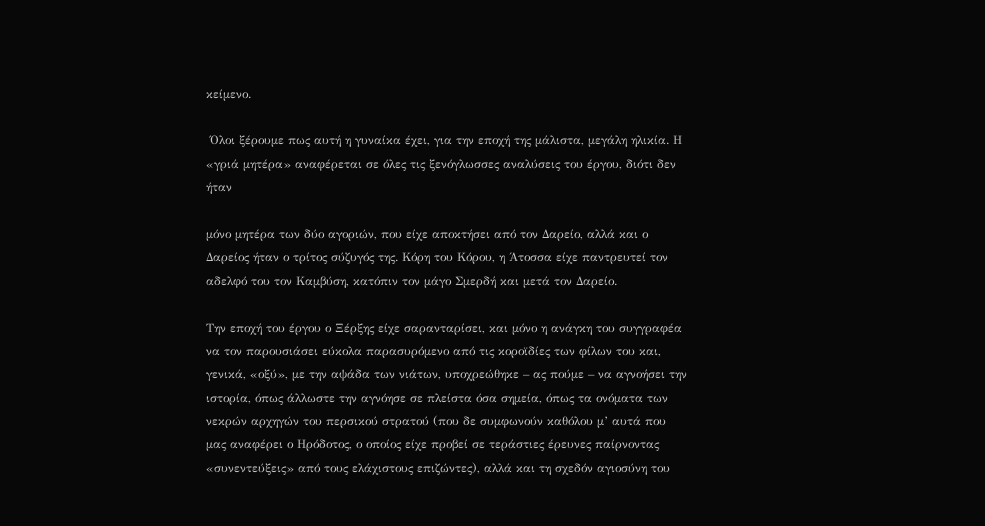κείμενο.

 Όλοι ξέρουμε πως αυτή η γυναίκα έχει, για την εποχή της μάλιστα, μεγάλη ηλικία. Η «γριά μητέρα» αναφέρεται σε όλες τις ξενόγλωσσες αναλύσεις του έργου, διότι δεν ήταν

μόνο μητέρα των δύο αγοριών, που είχε αποκτήσει από τον Δαρείο, αλλά και ο Δαρείος ήταν ο τρίτος σύζυγός της. Κόρη του Κόρου, η Άτοσσα είχε παντρευτεί τον αδελφό του τον Καμβύση, κατόπιν τον μάγο Σμερδή και μετά τον Δαρείο.

Την εποχή του έργου ο Ξέρξης είχε σαρανταρίσει, και μόνο η ανάγκη του συγγραφέα να τον παρουσιάσει εύκολα παρασυρόμενο από τις κοροϊδίες των φίλων του και, γενικά, «οξύ», με την αψάδα των νιάτων, υποχρεώθηκε – ας πούμε – να αγνοήσει την ιστορία, όπως άλλωστε την αγνόησε σε πλείστα όσα σημεία, όπως τα ονόματα των νεκρών αρχηγών του περσικού στρατού (που δε συμφωνούν καθόλου μ’ αυτά που μας αναφέρει ο Ηρόδοτος, ο οποίος είχε προβεί σε τεράστιες έρευνες παίρνοντας «συνεντεύξεις» από τους ελάχιστους επιζώντες), αλλά και τη σχεδόν αγιοσύνη του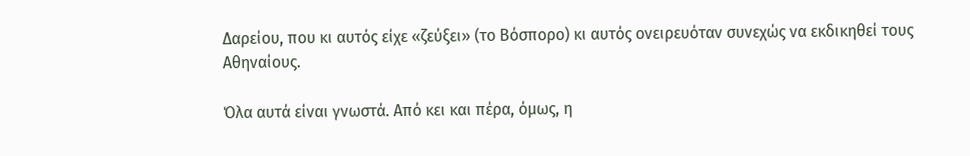Δαρείου, που κι αυτός είχε «ζεύξει» (το Βόσπορο) κι αυτός ονειρευόταν συνεχώς να εκδικηθεί τους Αθηναίους.

Όλα αυτά είναι γνωστά. Από κει και πέρα, όμως, η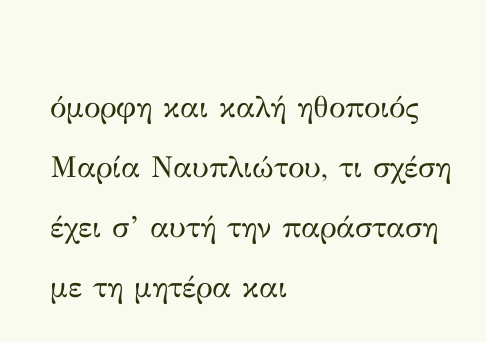όμορφη και καλή ηθοποιός Μαρία Ναυπλιώτου, τι σχέση έχει σ’ αυτή την παράσταση με τη μητέρα και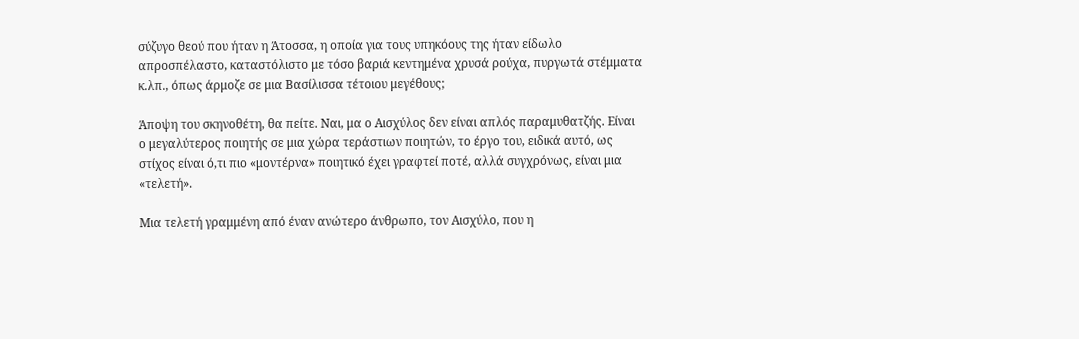σύζυγο θεού που ήταν η Άτοσσα, η οποία για τους υπηκόους της ήταν είδωλο απροσπέλαστο, καταστόλιστο με τόσο βαριά κεντημένα χρυσά ρούχα, πυργωτά στέμματα κ.λπ., όπως άρμοζε σε μια Βασίλισσα τέτοιου μεγέθους;

Άποψη του σκηνοθέτη, θα πείτε. Ναι, μα ο Αισχύλος δεν είναι απλός παραμυθατζής. Είναι ο μεγαλύτερος ποιητής σε μια χώρα τεράστιων ποιητών, το έργο του, ειδικά αυτό, ως στίχος είναι ό,τι πιο «μοντέρνα» ποιητικό έχει γραφτεί ποτέ, αλλά συγχρόνως, είναι μια «τελετή».

Μια τελετή γραμμένη από έναν ανώτερο άνθρωπο, τον Αισχύλο, που η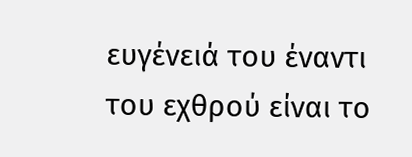ευγένειά του έναντι του εχθρού είναι το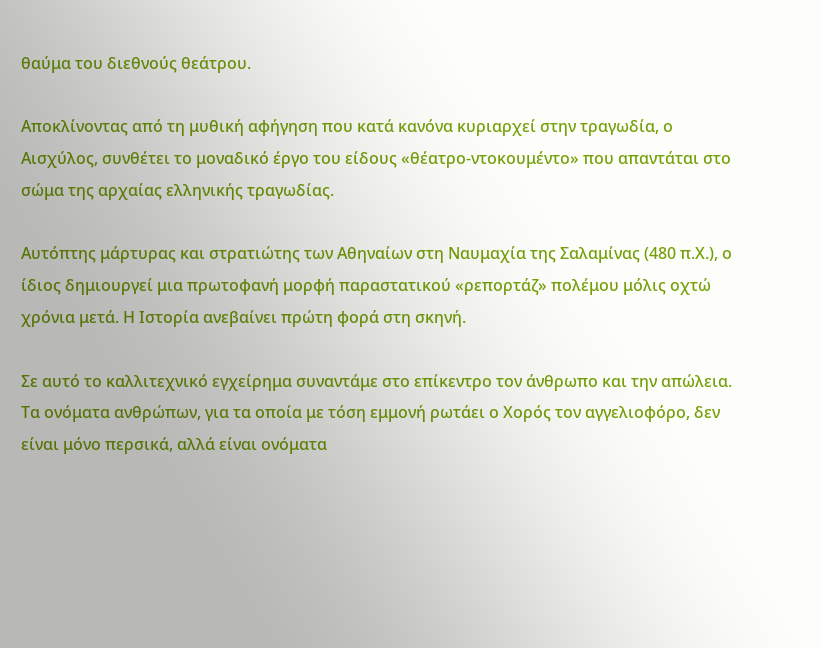θαύμα του διεθνούς θεάτρου.

Αποκλίνοντας από τη μυθική αφήγηση που κατά κανόνα κυριαρχεί στην τραγωδία, ο Αισχύλος, συνθέτει το μοναδικό έργο του είδους «θέατρο-ντοκουμέντο» που απαντάται στο σώμα της αρχαίας ελληνικής τραγωδίας.

Αυτόπτης μάρτυρας και στρατιώτης των Αθηναίων στη Ναυμαχία της Σαλαμίνας (480 π.Χ.), ο ίδιος δημιουργεί μια πρωτοφανή μορφή παραστατικού «ρεπορτάζ» πολέμου μόλις οχτώ χρόνια μετά. Η Ιστορία ανεβαίνει πρώτη φορά στη σκηνή.

Σε αυτό το καλλιτεχνικό εγχείρημα συναντάμε στο επίκεντρο τον άνθρωπο και την απώλεια. Τα ονόματα ανθρώπων, για τα οποία με τόση εμμονή ρωτάει ο Χορός τον αγγελιοφόρο, δεν είναι μόνο περσικά, αλλά είναι ονόματα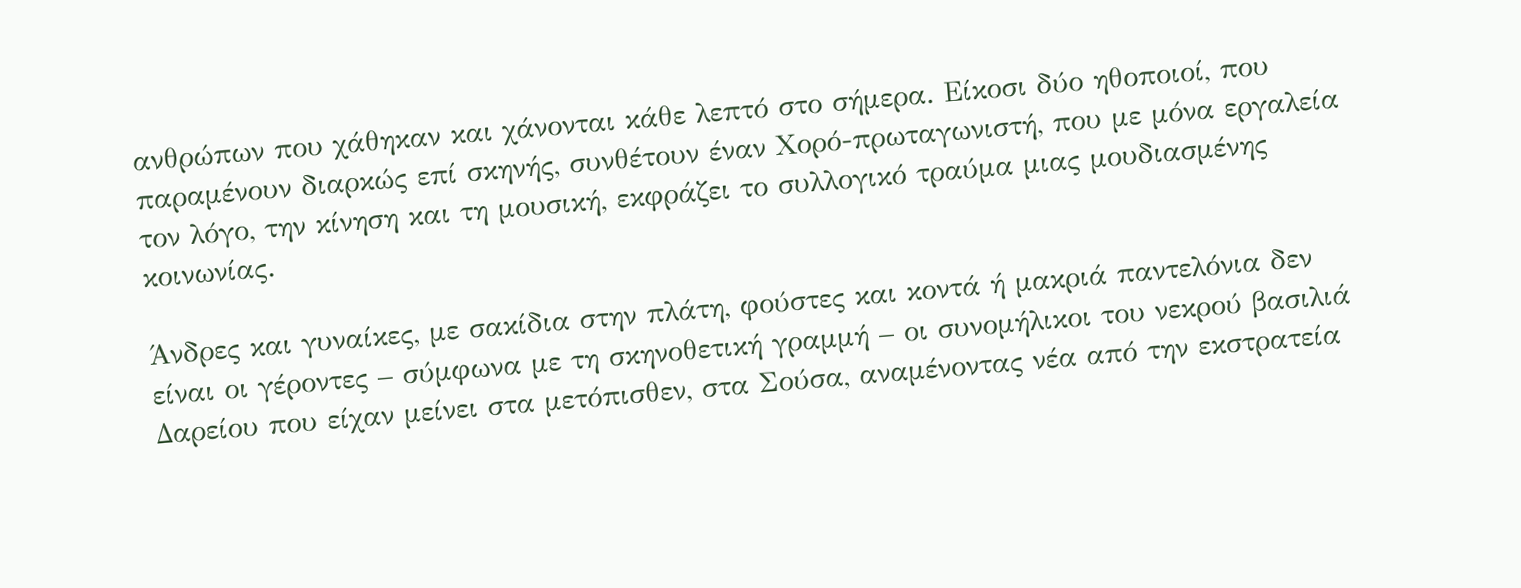ανθρώπων που χάθηκαν και χάνονται κάθε λεπτό στο σήμερα. Είκοσι δύο ηθοποιοί, που παραμένουν διαρκώς επί σκηνής, συνθέτουν έναν Χορό-πρωταγωνιστή, που με μόνα εργαλεία τον λόγο, την κίνηση και τη μουσική, εκφράζει το συλλογικό τραύμα μιας μουδιασμένης κοινωνίας.

Άνδρες και γυναίκες, με σακίδια στην πλάτη, φούστες και κοντά ή μακριά παντελόνια δεν είναι οι γέροντες – σύμφωνα με τη σκηνοθετική γραμμή – οι συνομήλικοι του νεκρού βασιλιά Δαρείου που είχαν μείνει στα μετόπισθεν, στα Σούσα, αναμένοντας νέα από την εκστρατεία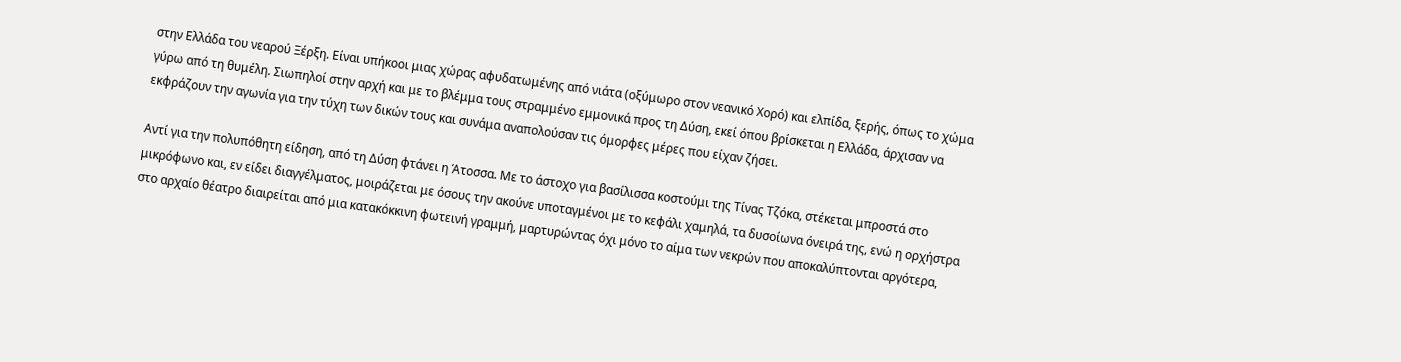στην Ελλάδα του νεαρού Ξέρξη. Είναι υπήκοοι μιας χώρας αφυδατωμένης από νιάτα (οξύμωρο στον νεανικό Χορό) και ελπίδα, ξερής, όπως το χώμα γύρω από τη θυμέλη. Σιωπηλοί στην αρχή και με το βλέμμα τους στραμμένο εμμονικά προς τη Δύση, εκεί όπου βρίσκεται η Ελλάδα, άρχισαν να εκφράζουν την αγωνία για την τύχη των δικών τους και συνάμα αναπολούσαν τις όμορφες μέρες που είχαν ζήσει.

Αντί για την πολυπόθητη είδηση, από τη Δύση φτάνει η Άτοσσα. Με το άστοχο για βασίλισσα κοστούμι της Τίνας Τζόκα, στέκεται μπροστά στο μικρόφωνο και, εν είδει διαγγέλματος, μοιράζεται με όσους την ακούνε υποταγμένοι με το κεφάλι χαμηλά, τα δυσοίωνα όνειρά της, ενώ η ορχήστρα στο αρχαίο θέατρο διαιρείται από μια κατακόκκινη φωτεινή γραμμή, μαρτυρώντας όχι μόνο το αίμα των νεκρών που αποκαλύπτονται αργότερα,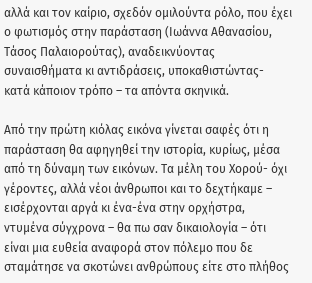αλλά και τον καίριο, σχεδόν ομιλούντα ρόλο, που έχει ο φωτισμός στην παράσταση (Ιωάννα Αθανασίου, Τάσος Παλαιορούτας), αναδεικνύοντας συναισθήματα κι αντιδράσεις, υποκαθιστώντας- κατά κάποιον τρόπο – τα απόντα σκηνικά.

Από την πρώτη κιόλας εικόνα γίνεται σαφές ότι η παράσταση θα αφηγηθεί την ιστορία, κυρίως, μέσα από τη δύναμη των εικόνων. Τα μέλη του Χορού- όχι γέροντες, αλλά νέοι άνθρωποι και το δεχτήκαμε – εισέρχονται αργά κι ένα-ένα στην ορχήστρα, ντυμένα σύγχρονα – θα πω σαν δικαιολογία – ότι είναι μια ευθεία αναφορά στον πόλεμο που δε σταμάτησε να σκοτώνει ανθρώπους είτε στο πλήθος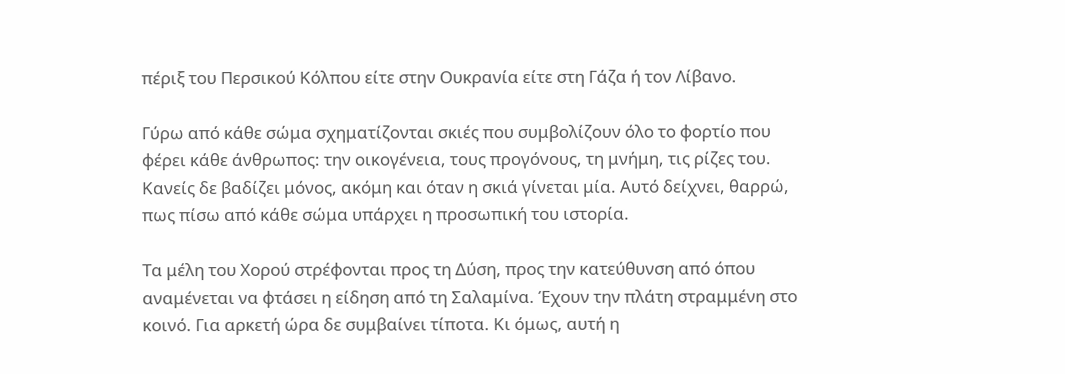πέριξ του Περσικού Κόλπου είτε στην Ουκρανία είτε στη Γάζα ή τον Λίβανο.

Γύρω από κάθε σώμα σχηματίζονται σκιές που συμβολίζουν όλο το φορτίο που φέρει κάθε άνθρωπος: την οικογένεια, τους προγόνους, τη μνήμη, τις ρίζες του. Κανείς δε βαδίζει μόνος, ακόμη και όταν η σκιά γίνεται μία. Αυτό δείχνει, θαρρώ, πως πίσω από κάθε σώμα υπάρχει η προσωπική του ιστορία.

Τα μέλη του Χορού στρέφονται προς τη Δύση, προς την κατεύθυνση από όπου αναμένεται να φτάσει η είδηση από τη Σαλαμίνα. Έχουν την πλάτη στραμμένη στο κοινό. Για αρκετή ώρα δε συμβαίνει τίποτα. Κι όμως, αυτή η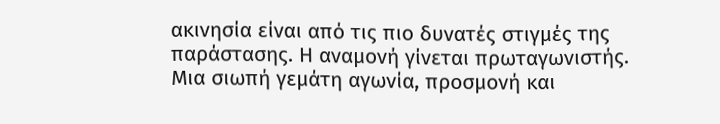ακινησία είναι από τις πιο δυνατές στιγμές της παράστασης. Η αναμονή γίνεται πρωταγωνιστής. Μια σιωπή γεμάτη αγωνία, προσμονή και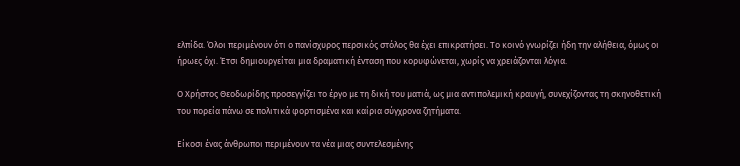ελπίδα. Όλοι περιμένουν ότι ο πανίσχυρος περσικός στόλος θα έχει επικρατήσει. Το κοινό γνωρίζει ήδη την αλήθεια, όμως οι ήρωες όχι. Έτσι δημιουργείται μια δραματική ένταση που κορυφώνεται, χωρίς να χρειάζονται λόγια.

Ο Χρήστος Θεοδωρίδης προσεγγίζει το έργο με τη δική του ματιά, ως μια αντιπολεμική κραυγή, συνεχίζοντας τη σκηνοθετική του πορεία πάνω σε πολιτικά φορτισμένα και καίρια σύγχρονα ζητήματα.

Είκοσι ένας άνθρωποι περιμένουν τα νέα μιας συντελεσμένης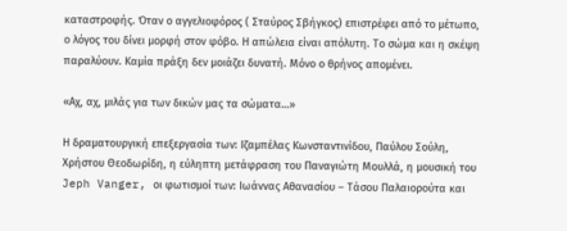καταστροφής. Όταν ο αγγελιοφόρος ( Σταύρος Σβήγκος) επιστρέφει από το μέτωπο, ο λόγος του δίνει μορφή στον φόβο. Η απώλεια είναι απόλυτη. Το σώμα και η σκέψη παραλύουν. Καμία πράξη δεν μοιάζει δυνατή. Μόνο ο θρήνος απομένει.

«Αχ, αχ, μιλάς για των δικών μας τα σώματα…»

Η δραματουργική επεξεργασία των: Ιζαμπέλας Κωνσταντινίδου, Παύλου Σούλη, Χρήστου Θεοδωρίδη, η εύληπτη μετάφραση του Παναγιώτη Μουλλά, η μουσική του Jeph Vanger, οι φωτισμοί των: Ιωάννας Αθανασίου – Τάσου Παλαιορούτα και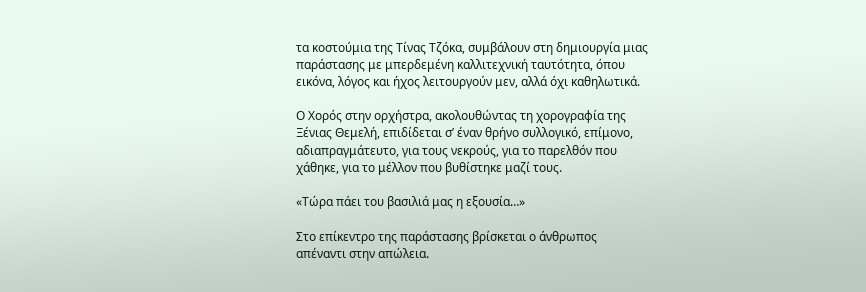τα κοστούμια της Τίνας Τζόκα, συμβάλουν στη δημιουργία μιας παράστασης με μπερδεμένη καλλιτεχνική ταυτότητα, όπου εικόνα, λόγος και ήχος λειτουργούν μεν, αλλά όχι καθηλωτικά.

Ο Χορός στην ορχήστρα, ακολουθώντας τη χορογραφία της Ξένιας Θεμελή, επιδίδεται σ’ έναν θρήνο συλλογικό, επίμονο, αδιαπραγμάτευτο, για τους νεκρούς, για το παρελθόν που χάθηκε, για το μέλλον που βυθίστηκε μαζί τους.

«Τώρα πάει του βασιλιά μας η εξουσία…»

Στο επίκεντρο της παράστασης βρίσκεται ο άνθρωπος απέναντι στην απώλεια.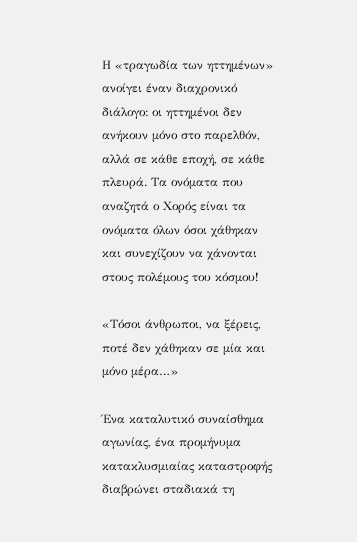Η «τραγωδία των ηττημένων» ανοίγει έναν διαχρονικό διάλογο: οι ηττημένοι δεν ανήκουν μόνο στο παρελθόν, αλλά σε κάθε εποχή, σε κάθε πλευρά. Τα ονόματα που αναζητά ο Χορός είναι τα ονόματα όλων όσοι χάθηκαν και συνεχίζουν να χάνονται στους πολέμους του κόσμου!

«Τόσοι άνθρωποι, να ξέρεις, ποτέ δεν χάθηκαν σε μία και μόνο μέρα…»

Ένα καταλυτικό συναίσθημα αγωνίας, ένα προμήνυμα κατακλυσμιαίας καταστροφής διαβρώνει σταδιακά τη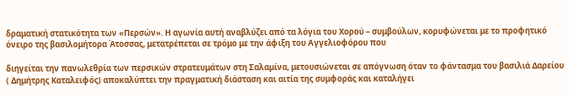δραματική στατικότητα των «Περσών». Η αγωνία αυτή αναβλύζει από τα λόγια του Χορού – συμβούλων, κορυφώνεται με το προφητικό όνειρο της βασιλομήτορα Άτοσσας, μετατρέπεται σε τρόμο με την άφιξη του Αγγελιοφόρου που

διηγείται την πανωλεθρία των περσικών στρατευμάτων στη Σαλαμίνα, μετουσιώνεται σε απόγνωση όταν το φάντασμα του βασιλιά Δαρείου ( Δημήτρης Καταλειφός) αποκαλύπτει την πραγματική διάσταση και αιτία της συμφοράς και καταλήγει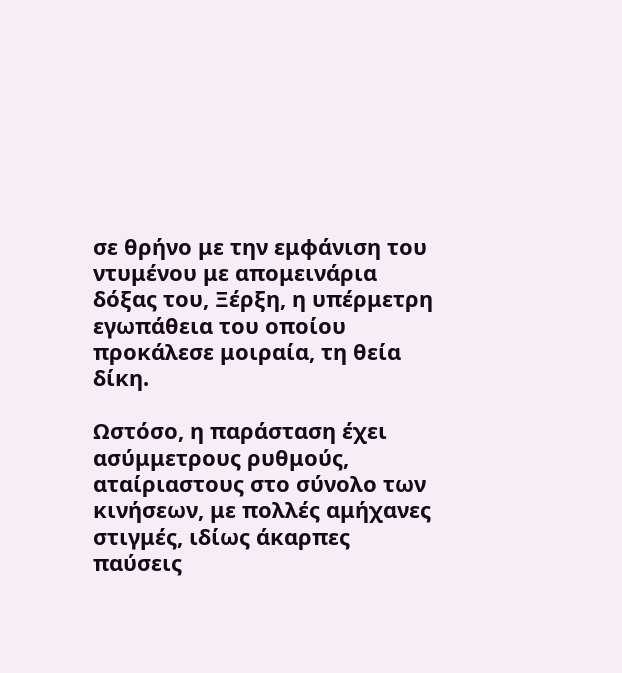σε θρήνο με την εμφάνιση του ντυμένου με απομεινάρια δόξας του, Ξέρξη, η υπέρμετρη εγωπάθεια του οποίου προκάλεσε μοιραία, τη θεία δίκη.

Ωστόσο, η παράσταση έχει ασύμμετρους ρυθμούς, αταίριαστους στο σύνολο των κινήσεων, με πολλές αμήχανες στιγμές, ιδίως άκαρπες παύσεις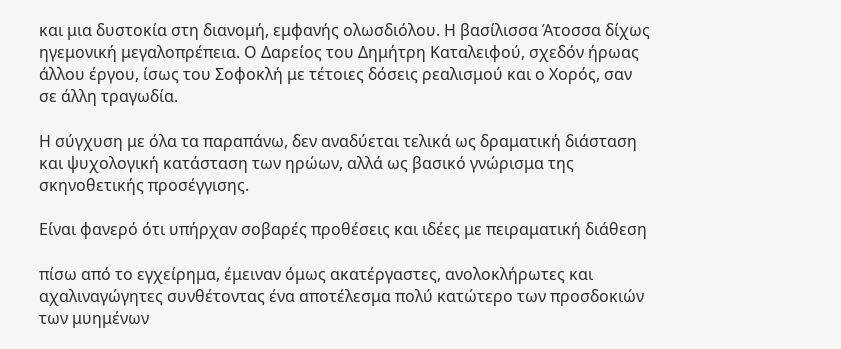και μια δυστοκία στη διανομή, εμφανής ολωσδιόλου. Η βασίλισσα Άτοσσα δίχως ηγεμονική μεγαλοπρέπεια. Ο Δαρείος του Δημήτρη Καταλειφού, σχεδόν ήρωας άλλου έργου, ίσως του Σοφοκλή με τέτοιες δόσεις ρεαλισμού και ο Χορός, σαν σε άλλη τραγωδία.

Η σύγχυση με όλα τα παραπάνω, δεν αναδύεται τελικά ως δραματική διάσταση και ψυχολογική κατάσταση των ηρώων, αλλά ως βασικό γνώρισμα της σκηνοθετικής προσέγγισης.

Είναι φανερό ότι υπήρχαν σοβαρές προθέσεις και ιδέες με πειραματική διάθεση

πίσω από το εγχείρημα, έμειναν όμως ακατέργαστες, ανολοκλήρωτες και αχαλιναγώγητες συνθέτοντας ένα αποτέλεσμα πολύ κατώτερο των προσδοκιών των μυημένων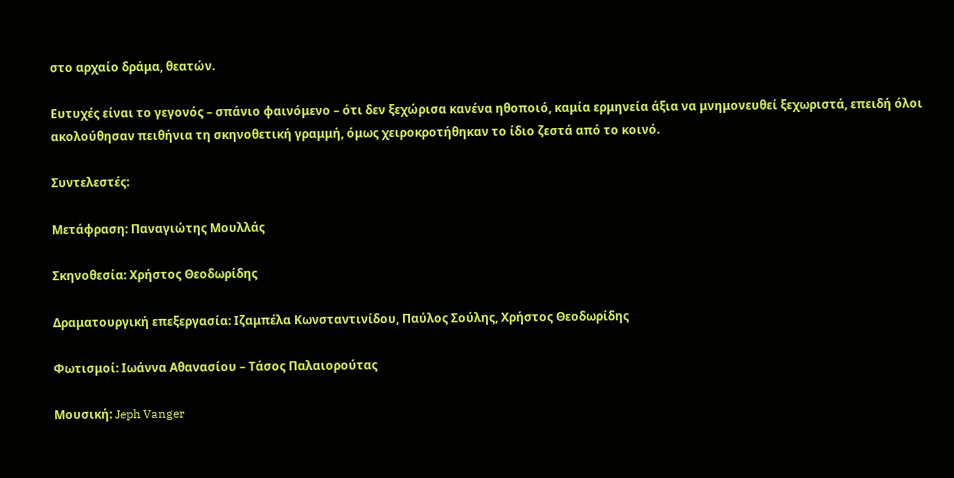στο αρχαίο δράμα, θεατών.

Ευτυχές είναι το γεγονός – σπάνιο φαινόμενο – ότι δεν ξεχώρισα κανένα ηθοποιό, καμία ερμηνεία άξια να μνημονευθεί ξεχωριστά, επειδή όλοι ακολούθησαν πειθήνια τη σκηνοθετική γραμμή, όμως χειροκροτήθηκαν το ίδιο ζεστά από το κοινό.

Συντελεστές:

Μετάφραση: Παναγιώτης Μουλλάς

Σκηνοθεσία: Χρήστος Θεοδωρίδης

Δραματουργική επεξεργασία: Ιζαμπέλα Κωνσταντινίδου, Παύλος Σούλης, Χρήστος Θεοδωρίδης

Φωτισμοί: Ιωάννα Αθανασίου – Τάσος Παλαιορούτας

Μουσική: Jeph Vanger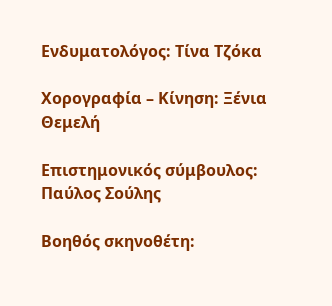Ενδυματολόγος: Τίνα Τζόκα

Χορογραφία – Κίνηση: Ξένια Θεμελή

Επιστημονικός σύμβουλος: Παύλος Σούλης

Βοηθός σκηνοθέτη: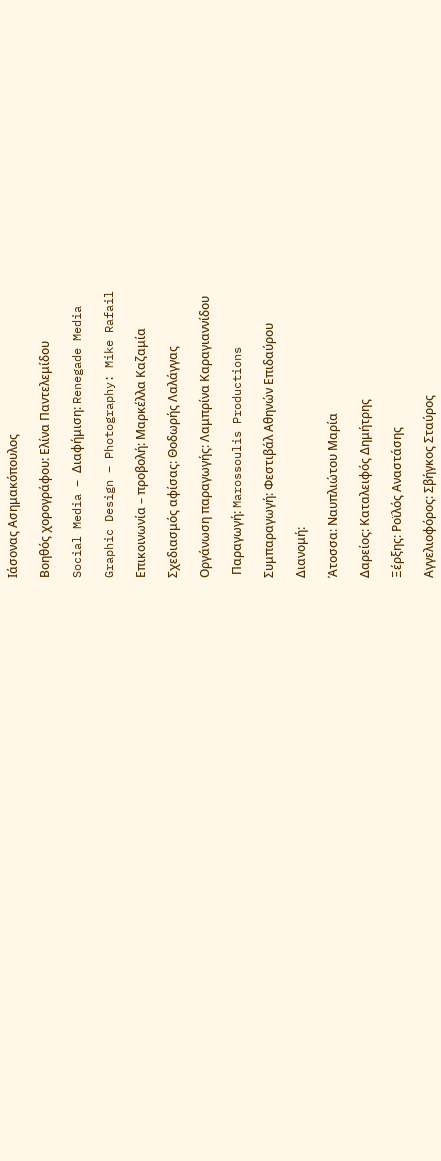Ιάσονας Ασημακόπουλος

Βοηθός χορογράφου: Ελίνα Παντελεμίδου

Social Media – Διαφήμιση: Renegade Media

Graphic Design – Photography: Mike Rafail

Επικοινωνία – προβολή: Μαρκέλλα Καζαμία

Σχεδιασμός αφίσας: Θοδωρής Λαλάγγας

Οργάνωση παραγωγής: Λαμπρίνα Καραγιαννίδου

 Παραγωγή: Marossoulis Productions

Συμπαραγωγή: Φεστιβάλ Αθηνών Επιδαύρου

Διανομή:

Άτοσσα: Ναυπλιώτου Μαρία

Δαρείος: Καταλειφός Δημήτρης

Ξέρξης: Ροϊλός Αναστάσης

Αγγελιοφόρος: Σβήγκος Σταύρος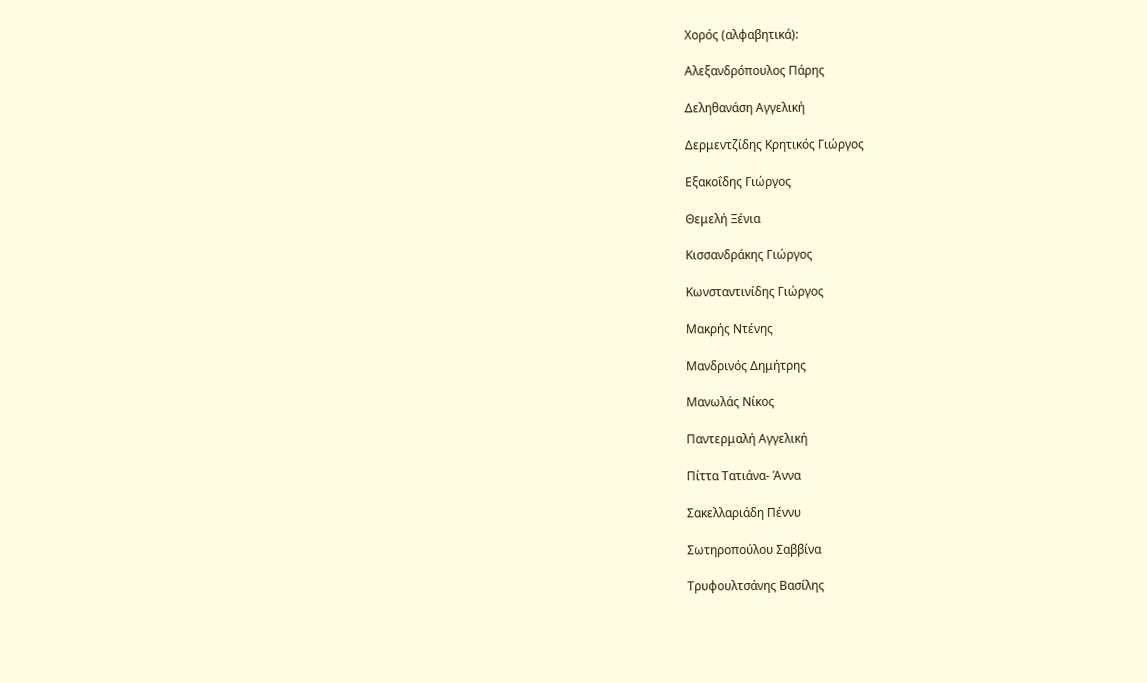Χορός (αλφαβητικά):

Αλεξανδρόπουλος Πάρης

Δεληθανάση Αγγελική

Δερμεντζίδης Κρητικός Γιώργος

Εξακοΐδης Γιώργος

Θεμελή Ξένια

Κισσανδράκης Γιώργος

Κωνσταντινίδης Γιώργος

Μακρής Ντένης

Μανδρινός Δημήτρης

Μανωλάς Νίκος

Παντερμαλή Αγγελική

Πίττα Τατιάνα- Άννα

Σακελλαριάδη Πέννυ

Σωτηροπούλου Σαββίνα

Τρυφουλτσάνης Βασίλης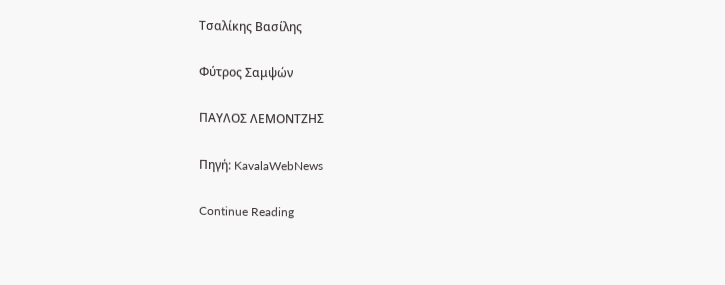Τσαλίκης Βασίλης

Φύτρος Σαμψών

ΠΑΥΛΟΣ ΛΕΜΟΝΤΖΗΣ

Πηγή: KavalaWebNews

Continue Reading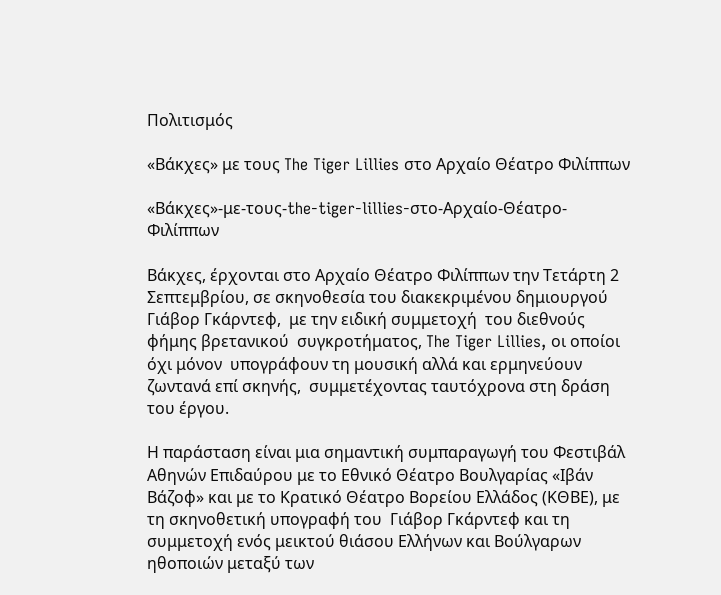Πολιτισμός

«Βάκχες» με τους The Tiger Lillies στο Αρχαίο Θέατρο Φιλίππων

«Βάκχες»-με-τους-the-tiger-lillies-στο-Αρχαίο-Θέατρο-Φιλίππων

Βάκχες, έρχονται στο Αρχαίο Θέατρο Φιλίππων την Τετάρτη 2 Σεπτεμβρίου, σε σκηνοθεσία του διακεκριμένου δημιουργού Γιάβορ Γκάρντεφ,  με την ειδική συμμετοχή  του διεθνούς φήμης βρετανικού  συγκροτήματος, The Tiger Lillies, οι οποίοι όχι μόνον  υπογράφουν τη μουσική αλλά και ερμηνεύουν ζωντανά επί σκηνής,  συμμετέχοντας ταυτόχρονα στη δράση  του έργου.

Η παράσταση είναι μια σημαντική συμπαραγωγή του Φεστιβάλ Αθηνών Επιδαύρου με το Εθνικό Θέατρο Βουλγαρίας «Ιβάν Βάζοφ» και με το Κρατικό Θέατρο Βορείου Ελλάδος (ΚΘΒΕ), με τη σκηνοθετική υπογραφή του  Γιάβορ Γκάρντεφ και τη συμμετοχή ενός μεικτού θιάσου Ελλήνων και Βούλγαρων ηθοποιών μεταξύ των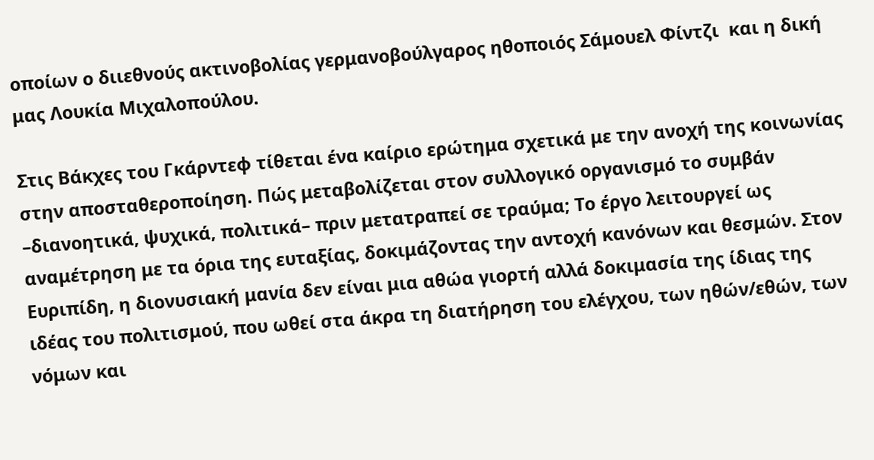οποίων ο διιεθνούς ακτινοβολίας γερμανοβούλγαρος ηθοποιός Σάμουελ Φίντζι  και η δική μας Λουκία Μιχαλοπούλου.

Στις Βάκχες του Γκάρντεφ τίθεται ένα καίριο ερώτημα σχετικά με την ανοχή της κοινωνίας στην αποσταθεροποίηση. Πώς μεταβολίζεται στον συλλογικό οργανισμό το συμβάν –διανοητικά, ψυχικά, πολιτικά– πριν μετατραπεί σε τραύμα; Το έργο λειτουργεί ως αναμέτρηση με τα όρια της ευταξίας, δοκιμάζοντας την αντοχή κανόνων και θεσμών. Στον Ευριπίδη, η διονυσιακή μανία δεν είναι μια αθώα γιορτή αλλά δοκιμασία της ίδιας της ιδέας του πολιτισμού, που ωθεί στα άκρα τη διατήρηση του ελέγχου, των ηθών/εθών, των νόμων και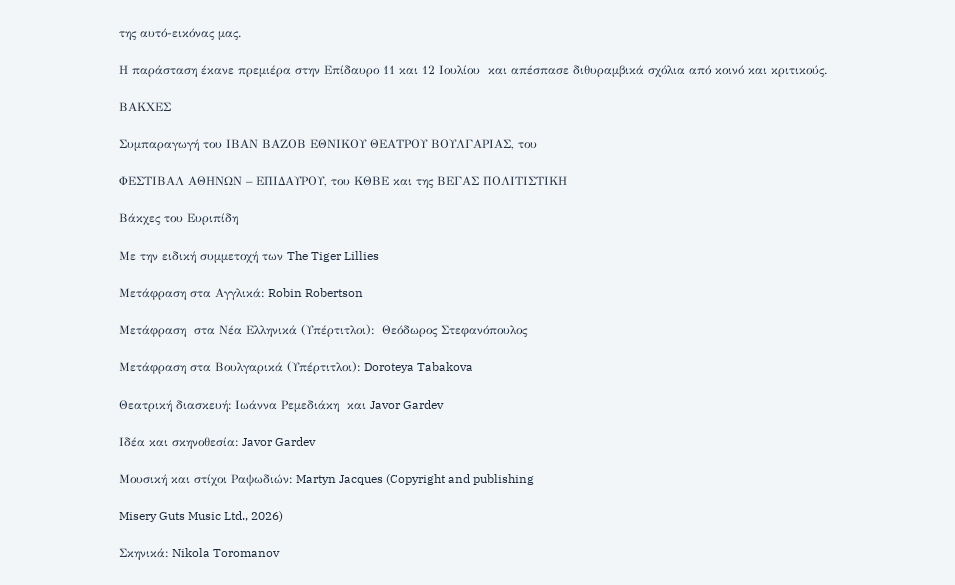της αυτό-εικόνας μας.

Η παράσταση έκανε πρεμιέρα στην Επίδαυρο 11 και 12 Ιουλίου  και απέσπασε διθυραμβικά σχόλια από κοινό και κριτικούς.

ΒΑΚΧΕΣ

Συμπαραγωγή του ΙΒΑΝ ΒΑΖΟΒ ΕΘΝΙΚΟΥ ΘΕΑΤΡΟΥ ΒΟΥΛΓΑΡΙΑΣ, του

ΦΕΣΤΙΒΑΛ ΑΘΗΝΩΝ – ΕΠΙΔΑΥΡΟΥ, του ΚΘΒΕ και της ΒΕΓΑΣ ΠΟΛΙΤΙΣΤΙΚΗ

Βάκχες του Ευριπίδη

Με την ειδική συμμετοχή των The Tiger Lillies

Μετάφραση στα Αγγλικά: Robin Robertson

Μετάφραση  στα Νέα Ελληνικά (Υπέρτιτλοι):  Θεόδωρος Στεφανόπουλος

Μετάφραση στα Βουλγαρικά (Υπέρτιτλοι): Doroteya Tabakova

Θεατρική διασκευή: Ιωάννα Ρεμεδιάκη  και Javor Gardev

Ιδέα και σκηνοθεσία: Javor Gardev

Μουσική και στίχοι Ραψωδιών: Martyn Jacques (Copyright and publishing

Misery Guts Music Ltd., 2026)

Σκηνικά: Nikola Toromanov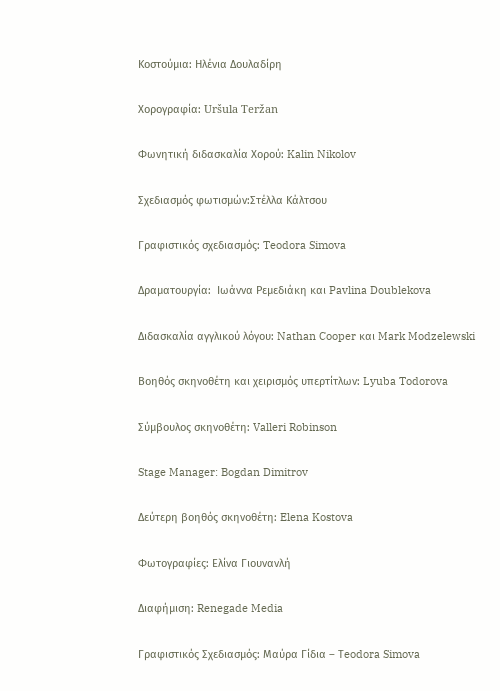Κοστούμια: Ηλένια Δουλαδίρη

Χορογραφία: Uršula Teržan

Φωνητική διδασκαλία Χορού: Kalin Nikolov

Σχεδιασμός φωτισμών:Στέλλα Κάλτσου

Γραφιστικός σχεδιασμός: Teodora Simova

Δραματουργία:  Ιωάννα Ρεμεδιάκη και Pavlina Doublekova

Διδασκαλία αγγλικού λόγου: Nathan Cooper και Mark Modzelewski

Βοηθός σκηνοθέτη και χειρισμός υπερτίτλων: Lyuba Todorova

Σύμβουλος σκηνοθέτη: Valleri Robinson

Stage Manager: Bogdan Dimitrov

Δεύτερη βοηθός σκηνοθέτη: Elena Kostova

Φωτογραφίες: Ελίνα Γιουνανλή

Διαφήμιση: Renegade Media

Γραφιστικός Σχεδιασμός: Μαύρα Γίδια – Τeodora Simova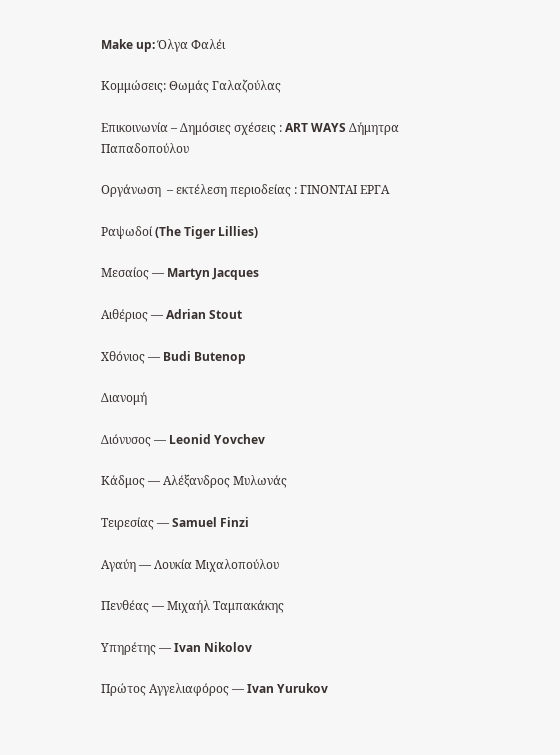Make up: Όλγα Φαλέι

Κομμώσεις: Θωμάς Γαλαζούλας

Επικοινωνία – Δημόσιες σχέσεις : ART WAYS Δήμητρα Παπαδοπούλου

Οργάνωση  – εκτέλεση περιοδείας : ΓΙΝΟΝΤΑΙ ΕΡΓΑ

Ραψωδοί (The Tiger Lillies)

Μεσαίος — Martyn Jacques

Aιθέριος — Adrian Stout

Χθόνιος — Budi Butenop

Διανομή

Διόνυσος — Leonid Yovchev

Κάδμος — Αλέξανδρος Μυλωνάς

Τειρεσίας — Samuel Finzi

Αγαύη — Λουκία Μιχαλοπούλου

Πενθέας — Mιχαήλ Ταμπακάκης

Υπηρέτης — Ivan Nikolov

Πρώτος Αγγελιαφόρος — Ivan Yurukov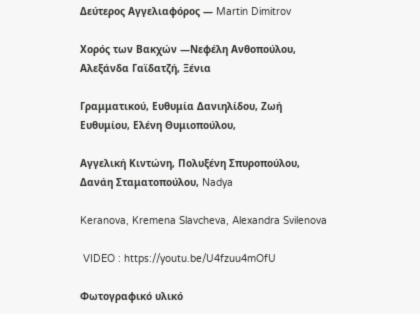Δεύτερος Αγγελιαφόρος — Martin Dimitrov

Χορός των Βακχών —Νεφέλη Ανθοπούλου, Aλεξάνδα Γαϊδατζή, Ξένια

Γραμματικού, Ευθυμία Δανιηλίδου, Ζωή Ευθυμίου, Ελένη Θυμιοπούλου,

Αγγελική Κιντώνη, Πολυξένη Σπυροπούλου, Δανάη Σταματοπούλου, Nadya

Keranova, Kremena Slavcheva, Alexandra Svilenova

 VIDEO : https://youtu.be/U4fzuu4mOfU

Φωτογραφικό υλικό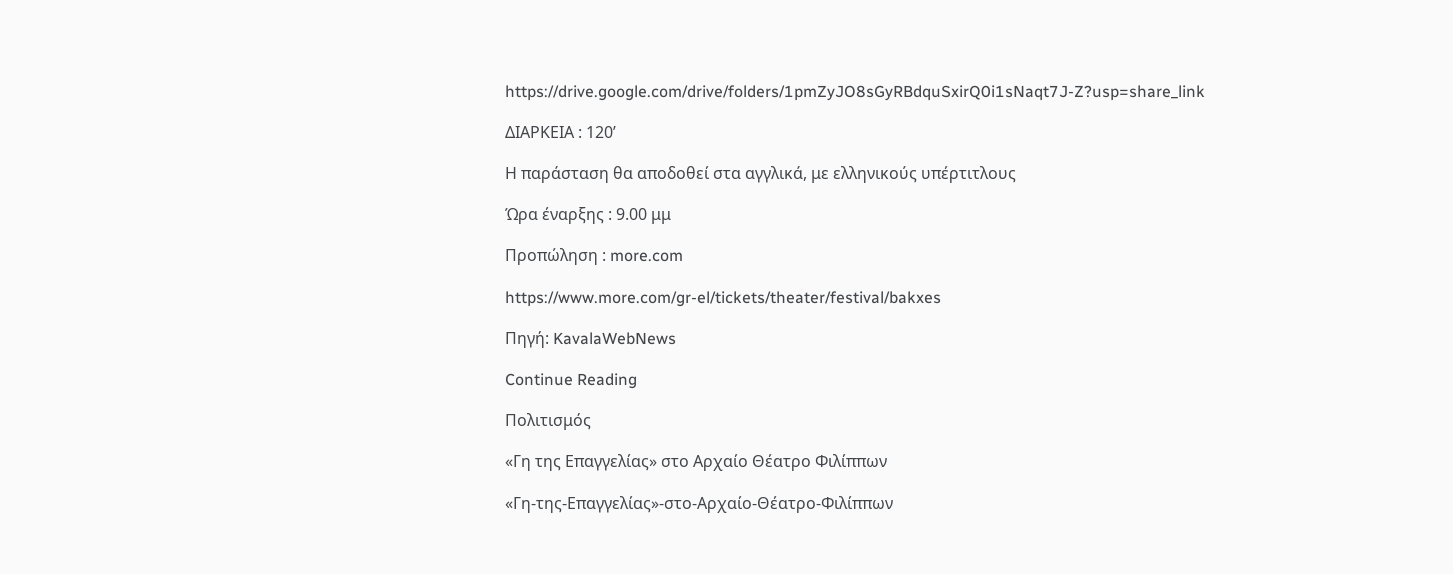https://drive.google.com/drive/folders/1pmZyJO8sGyRBdquSxirQ0i1sNaqt7J-Z?usp=share_link

ΔΙΑΡΚΕΙΑ : 120’

Η παράσταση θα αποδοθεί στα αγγλικά, με ελληνικούς υπέρτιτλους

Ώρα έναρξης : 9.00 μμ

Προπώληση : more.com

https://www.more.com/gr-el/tickets/theater/festival/bakxes

Πηγή: KavalaWebNews

Continue Reading

Πολιτισμός

«Γη της Επαγγελίας» στο Αρχαίο Θέατρο Φιλίππων

«Γη-της-Επαγγελίας»-στο-Αρχαίο-Θέατρο-Φιλίππων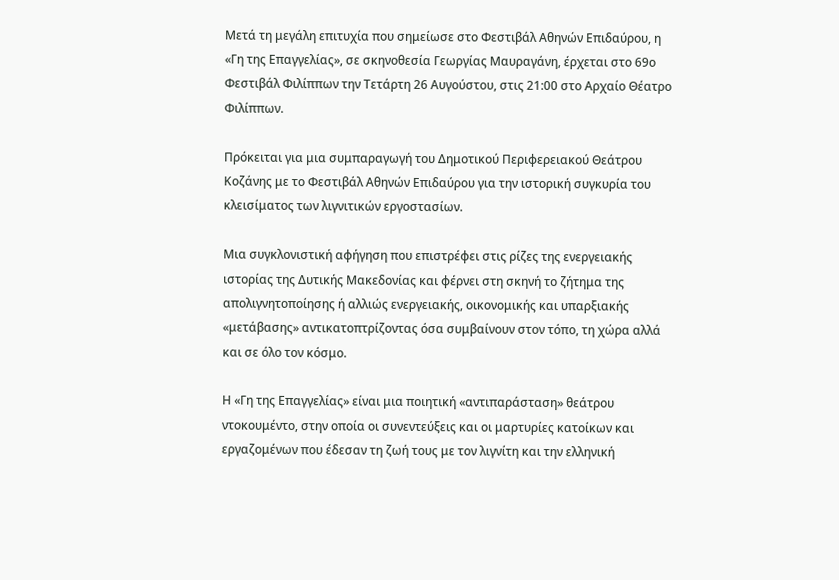Μετά τη μεγάλη επιτυχία που σημείωσε στο Φεστιβάλ Αθηνών Επιδαύρου, η «Γη της Επαγγελίας», σε σκηνοθεσία Γεωργίας Μαυραγάνη, έρχεται στο 69ο Φεστιβάλ Φιλίππων την Τετάρτη 26 Αυγούστου, στις 21:00 στο Αρχαίο Θέατρο Φιλίππων.

Πρόκειται για μια συμπαραγωγή του Δημοτικού Περιφερειακού Θεάτρου Κοζάνης με το Φεστιβάλ Αθηνών Επιδαύρου για την ιστορική συγκυρία του κλεισίματος των λιγνιτικών εργοστασίων.

Μια συγκλονιστική αφήγηση που επιστρέφει στις ρίζες της ενεργειακής ιστορίας της Δυτικής Μακεδονίας και φέρνει στη σκηνή το ζήτημα της απολιγνητοποίησης ή αλλιώς ενεργειακής, οικονομικής και υπαρξιακής «μετάβασης» αντικατοπτρίζοντας όσα συμβαίνουν στον τόπο, τη χώρα αλλά και σε όλο τον κόσμο.

Η «Γη της Επαγγελίας» είναι μια ποιητική «αντιπαράσταση» θεάτρου ντοκουμέντο, στην οποία οι συνεντεύξεις και οι μαρτυρίες κατοίκων και εργαζομένων που έδεσαν τη ζωή τους με τον λιγνίτη και την ελληνική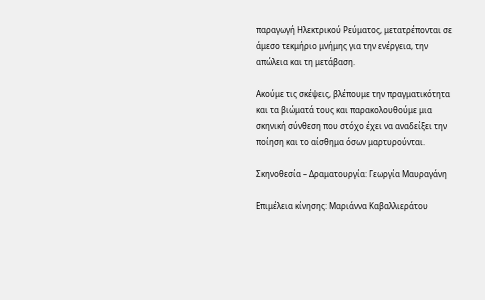παραγωγή Ηλεκτρικού Ρεύματος, μετατρέπονται σε άμεσο τεκμήριο μνήμης για την ενέργεια, την απώλεια και τη μετάβαση.

Ακούμε τις σκέψεις, βλέπουμε την πραγματικότητα και τα βιώματά τους και παρακολουθούμε μια σκηνική σύνθεση που στόχο έχει να αναδείξει την ποίηση και το αίσθημα όσων μαρτυρούνται.

Σκηνοθεσία – Δραματουργία: Γεωργία Μαυραγάνη

Επιμέλεια κίνησης: Μαριάννα Καβαλλιεράτου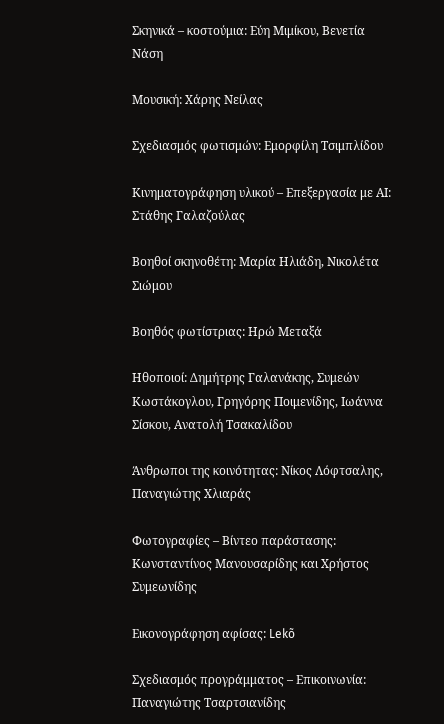Σκηνικά – κοστούμια: Εύη Μιμίκου, Βενετία Νάση

Μουσική: Χάρης Νείλας

Σχεδιασμός φωτισμών: Εμορφίλη Τσιμπλίδου

Κινηματογράφηση υλικού – Επεξεργασία με ΑΙ: Στάθης Γαλαζούλας

Βοηθοί σκηνοθέτη: Μαρία Ηλιάδη, Νικολέτα Σιώμου

Βοηθός φωτίστριας: Ηρώ Μεταξά

Ηθοποιοί: Δημήτρης Γαλανάκης, Συμεών Κωστάκογλου, Γρηγόρης Ποιμενίδης, Ιωάννα Σίσκου, Ανατολή Τσακαλίδου

Άνθρωποι της κοινότητας: Νίκος Λόφτσαλης, Παναγιώτης Χλιαράς

Φωτογραφίες – Βίντεο παράστασης: Κωνσταντίνος Μανουσαρίδης και Χρήστος Συμεωνίδης

Εικονογράφηση αφίσας: Lekõ

Σχεδιασμός προγράμματος – Επικοινωνία: Παναγιώτης Τσαρτσιανίδης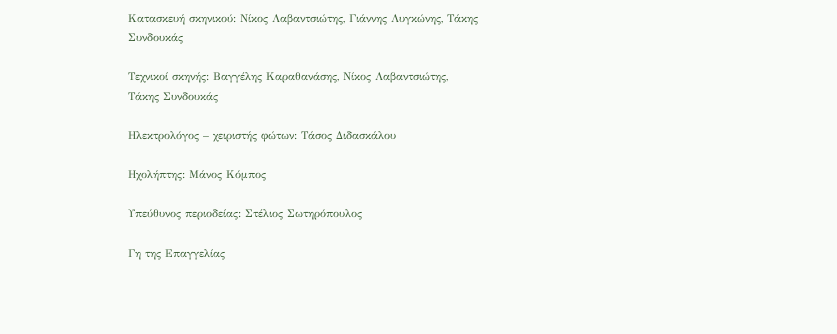Κατασκευή σκηνικού: Νίκος Λαβαντσιώτης, Γιάννης Λυγκώνης, Τάκης Συνδουκάς

Τεχνικοί σκηνής: Βαγγέλης Καραθανάσης, Νίκος Λαβαντσιώτης, Τάκης Συνδουκάς

Ηλεκτρολόγος – χειριστής φώτων: Τάσος Διδασκάλου

Ηχολήπτης: Μάνος Κόμπος

Υπεύθυνος περιοδείας: Στέλιος Σωτηρόπουλος

Γη της Επαγγελίας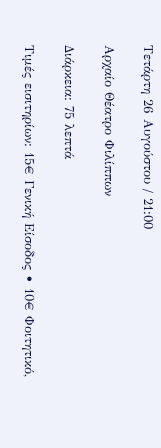Τετάρτη 26 Αυγούστου / 21:00

Αρχαίο Θέατρο Φιλίππων

Διάρκεια: 75 λεπτά

Τιμές εισιτηρίων: 15€ Γενική Είσοδος • 10€ Φοιτητικό,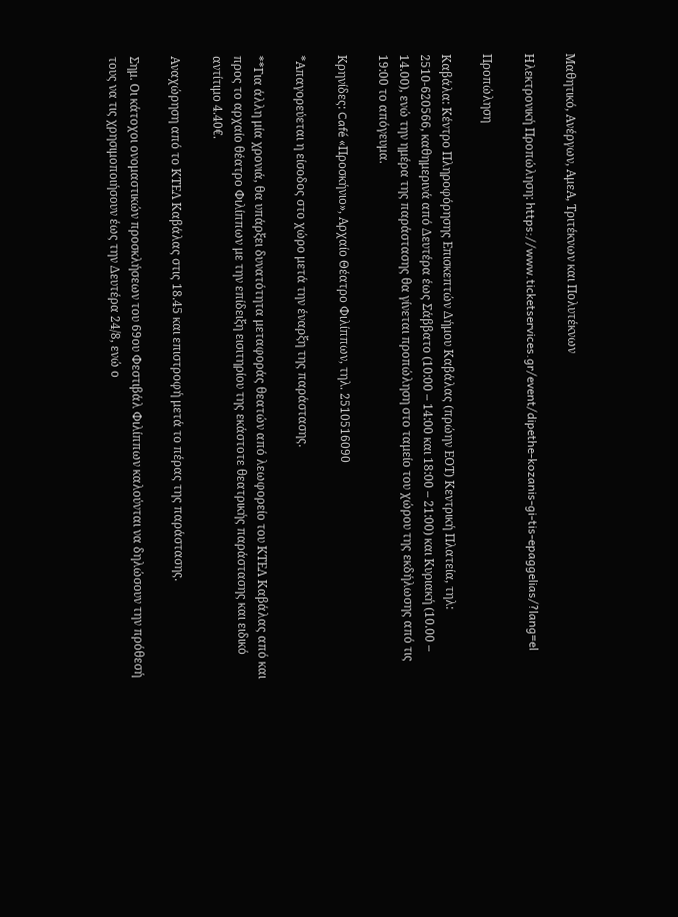Μαθητικό, Ανέργων, ΑμεΑ, Τριτέκνων και Πολυτέκνων

Ηλεκτρονική Προπώληση: https://www.ticketservices.gr/event/dipethe-kozanis-gi-tis-epaggelias/?lang=el

Προπώληση

Καβάλα: Κέντρο Πληροφόρησης Επισκεπτών Δήμου Καβάλας (πρώην ΕΟΤ) Κεντρική Πλατεία, τηλ: 2510-620566, καθημερινά από Δευτέρα έως Σάββατο (10:00 – 14:00 και 18:00 – 21:00) και Κυριακή (10.00 – 14.00), ενώ την ημέρα της παράστασης θα γίνεται προπώληση στο ταμείο του χώρου της εκδήλωσης από τις 19:00 το απόγευμα.

Κρηνίδες: Café «Προσκήνιο», Αρχαίο Θέατρο Φιλίππων, τηλ. 2510516090

*Απαγορεύεται η είσοδος στο χώρο μετά την έναρξη της παράστασης.

**Για άλλη μία χρονιά, θα υπάρξει δυνατότητα μεταφοράς θεατών από λεωφορείο του ΚΤΕΛ Καβάλας από και προς το αρχαίο θέατρο Φιλίππων με την επίδειξη εισιτηρίου της εκάστοτε θεατρικής παράστασης και ειδικό αντίτιμο 4.40€.

Αναχώρηση από το ΚΤΕΛ Καβάλας στις 18.45 και επιστροφή μετά το πέρας της παράστασης.

Σημ. Οι κάτοχοι ονομαστικών προσκλήσεων του 69ου Φεστιβάλ Φιλίππων καλούνται να δηλώσουν την πρόθεσή τους να τις χρησιμοποιήσουν έως την Δευτέρα 24/8, ενώ ο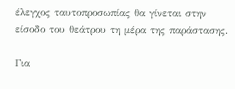έλεγχος ταυτοπροσωπίας θα γίνεται στην είσοδο του θεάτρου τη μέρα της παράστασης.

Για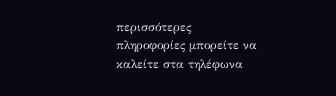περισσότερες πληροφορίες μπορείτε να καλείτε στα τηλέφωνα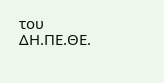του ΔΗ.ΠΕ.ΘΕ.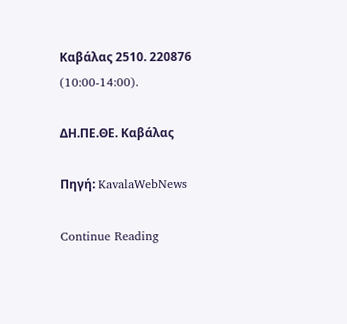Καβάλας 2510. 220876 (10:00-14:00).

ΔΗ.ΠΕ.ΘΕ. Καβάλας

Πηγή: KavalaWebNews

Continue Reading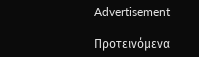Advertisement

Προτεινόμενα